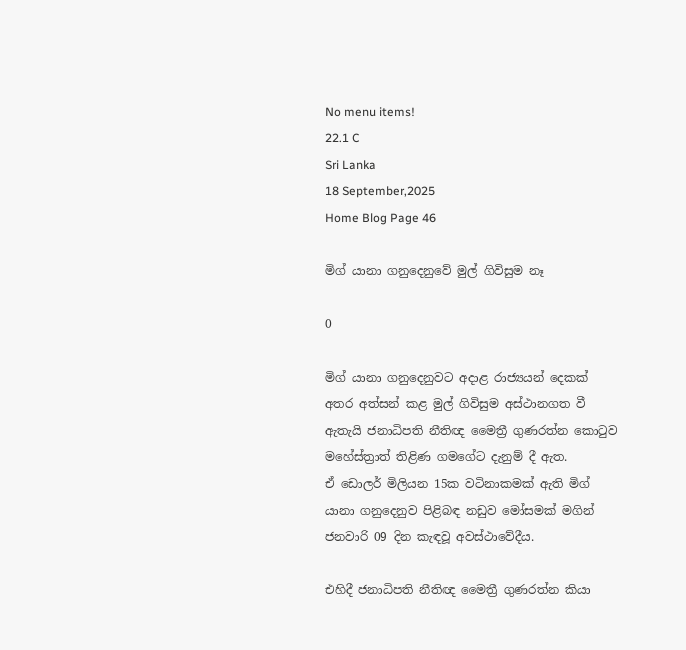No menu items!
22.1 C
Sri Lanka
18 September,2025
Home Blog Page 46

මිග් යානා ගනුදෙනුවේ මුල් ගිවිසුම නෑ

0

මිග් යානා ගනුදෙනුවට අදාළ රාජ්‍යයන් දෙකක් අතර අත්සන් කළ මුල් ගිවිසුම අස්ථානගත වී ඇතැයි ජනාධිපති නීතිඥ මෛත්‍රී ගුණරත්න කොටුව මහේස්ත්‍රාත් තිළිණ ගමගේට දැනුම් දී ඇත.
ඒ ඩොලර් මිලියන 15ක වටිනාකමක් ඇති මිග් යානා ගනුදෙනුව පිළිබඳ නඩුව මෝසමක් මගින් ජනවාරි 09 දින කැඳවූ අවස්ථාවේදීය.

එහිදී ජනාධිපති නීතිඥ මෛත්‍රී ගුණරත්න කියා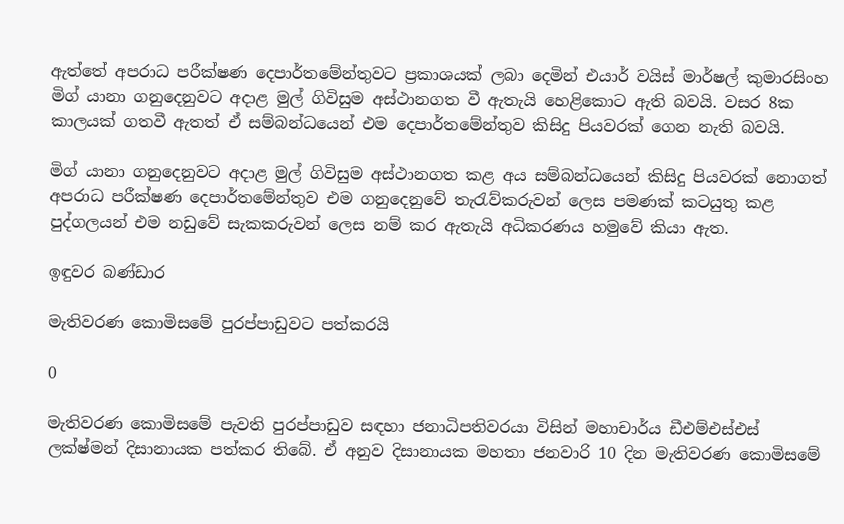ඇත්තේ අපරාධ පරීක්ෂණ දෙපාර්තමේන්තුවට ප්‍රකාශයක් ලබා දෙමින් එයාර් වයිස් මාර්ෂල් කුමාරසිංහ මිග් යානා ගනුදෙනුවට අදාළ මුල් ගිවිසුම අස්ථානගත වී ඇතැයි හෙළිකොට ඇති බවයි. වසර 8ක කාලයක් ගතවී ඇතත් ඒ සම්බන්ධයෙන් එම දෙපාර්තමේන්තුව කිසිදු පියවරක් ගෙන නැති බවයි.

මිග් යානා ගනුදෙනුවට අදාළ මුල් ගිවිසුම අස්ථානගත කළ අය සම්බන්ධයෙන් කිසිදු පියවරක් නොගත් අපරාධ පරීක්ෂණ දෙපාර්තමේන්තුව එම ගනුදෙනුවේ තැරැව්කරුවන් ලෙස පමණක් කටයුතු කළ පුද්ගලයන් එම නඩුවේ සැකකරුවන් ලෙස නම් කර ඇතැයි අධිකරණය හමුවේ කියා ඇත.

ඉඳුවර බණ්ඩාර

මැතිවරණ කොමිසමේ පුරප්පාඩුවට පත්කරයි

0

මැතිවරණ කොමිසමේ පැවති පුරප්පාඩුව සඳහා ජනාධිපතිවරයා විසින් මහාචාර්ය ඩීඑම්එස්එස් ලක්ෂ්මන් දිසානායක පත්කර තිබේ. ඒ අනුව දිසානායක මහතා ජනවාරි 10 දින මැතිවරණ කොමිසමේ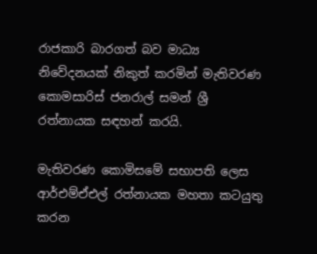රාජකාරි බාරගත් බව මාධ්‍ය නිවේදනයක් නිකුත් කරමින් මැතිවරණ කොමසාරිස් ජනරාල් සමන් ශ්‍රී රත්නායක සඳහන් කරයි.

මැතිවරණ කොමිසමේ සභාපති ලෙස ආර්එම්ඒඑල් රත්නායක මහතා කටයුතු කරන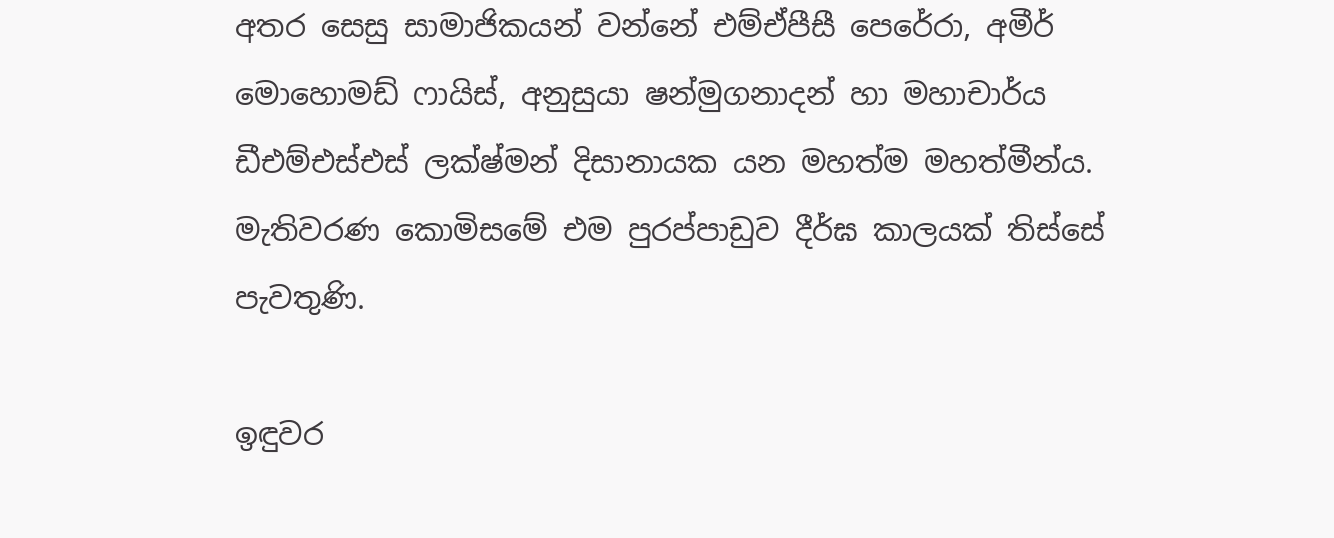අතර සෙසු සාමාජිකයන් වන්නේ එම්ඒපීසී පෙරේරා, අමීර් මොහොමඩ් ෆායිස්, අනුසුයා ෂන්මුගනාදන් හා මහාචාර්ය ඩීඑම්එස්එස් ලක්ෂ්මන් දිසානායක යන මහත්ම මහත්මීන්ය.
මැතිවරණ කොමිසමේ එම පුරප්පාඩුව දීර්ඝ කාලයක් තිස්සේ පැවතුණි.

ඉඳුවර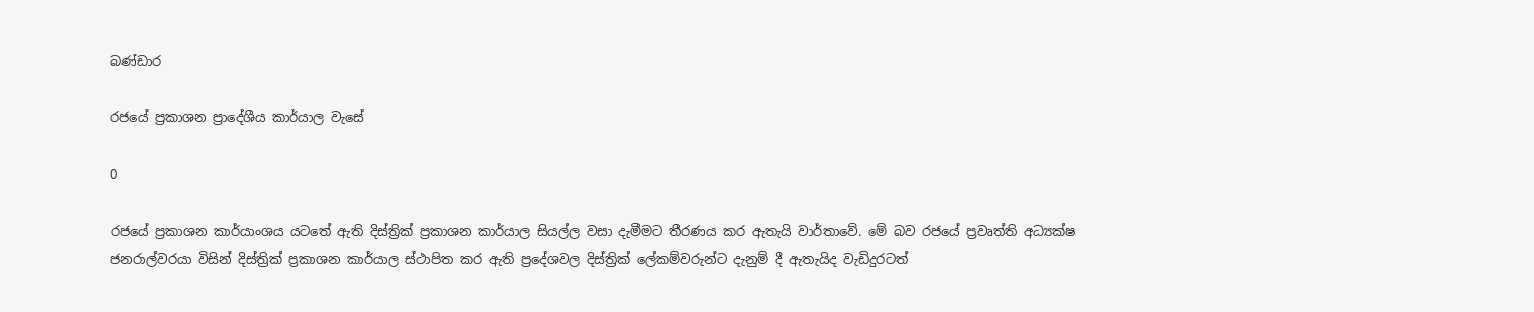බණ්ඩාර

රජයේ ප්‍රකාශන ප්‍රාදේශීය කාර්යාල වැසේ

0

රජයේ ප්‍රකාශන කාර්යාංශය යටතේ ඇති දිස්ත්‍රික් ප්‍රකාශන කාර්යාල සියල්ල වසා දැමීමට තීරණය කර ඇතැයි වාර්තාවේ. මේ බව රජයේ ප්‍රවෘත්ති අධ්‍යක්ෂ ජනරාල්වරයා විසින් දිස්ත්‍රික් ප්‍රකාශන කාර්යාල ස්ථාපිත කර ඇති ප්‍රදේශවල දිස්ත්‍රික් ලේකම්වරුන්ට දැනුම් දී ඇතැයිද වැඩිදුරටත්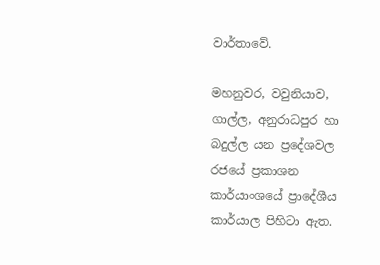වාර්තාවේ.

මහනුවර, වවුනියාව, ගාල්ල, අනුරාධපුර හා බදුල්ල යන ප්‍රදේශවල රජයේ ප්‍රකාශන කාර්යාංශයේ ප්‍රාදේශීය කාර්යාල පිහිටා ඇත.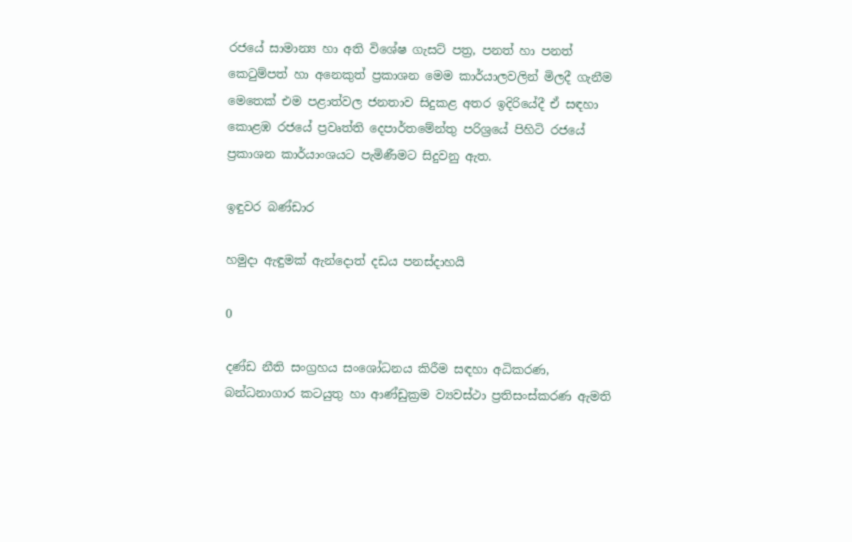රජයේ සාමාන්‍ය හා අති විශේෂ ගැසට් පත්‍ර, පනත් හා පනත් කෙටුම්පත් හා අනෙකුත් ප්‍රකාශන මෙම කාර්යාලවලින් මිලදී ගැනීම මෙතෙක් එම පළාත්වල ජනතාව සිදුකළ අතර ඉදිරියේදී ඒ සඳහා කොළඹ රජයේ ප්‍රවෘත්ති දෙපාර්තමේන්තු පරිශ්‍රයේ පිහිටි රජයේ ප්‍රකාශන කාර්යාංශයට පැමිණීමට සිදුවනු ඇත.

ඉඳුවර බණ්ඩාර

හමුදා ඇඳුමක් ඇන්දොත් දඩය පනස්දාහයි

0

දණ්ඩ නීති සංග්‍රහය සංශෝධනය කිරීම සඳහා අධිකරණ, බන්ධනාගාර කටයුතු හා ආණ්ඩුක්‍රම ව්‍යවස්ථා ප්‍රතිසංස්කරණ ඇමති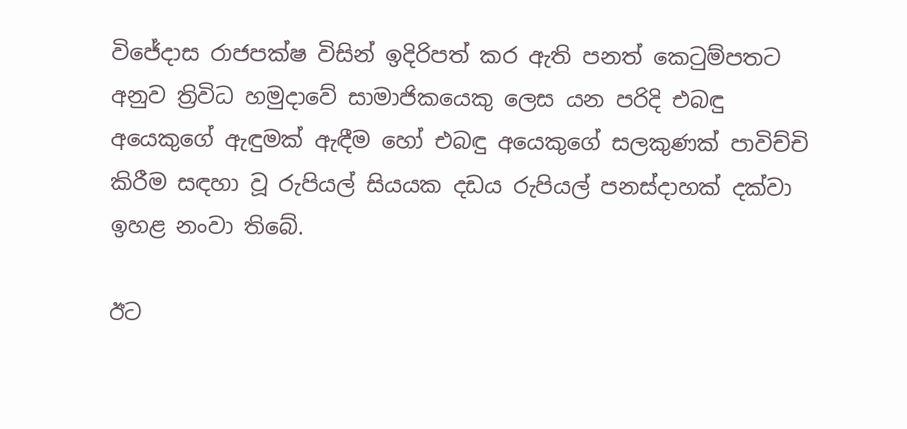විජේදාස රාජපක්ෂ විසින් ඉදිරිපත් කර ඇති පනත් කෙටුම්පතට අනුව ත්‍රිවිධ හමුදාවේ සාමාජිකයෙකු ලෙස යන පරිදි එබඳු අයෙකුගේ ඇඳුමක් ඇඳීම හෝ එබඳු අයෙකුගේ සලකුණක් පාවිච්චි කිරීම සඳහා වූ රුපියල් සියයක දඩය රුපියල් පනස්දාහක් දක්වා ඉහළ නංවා තිබේ.

ඊට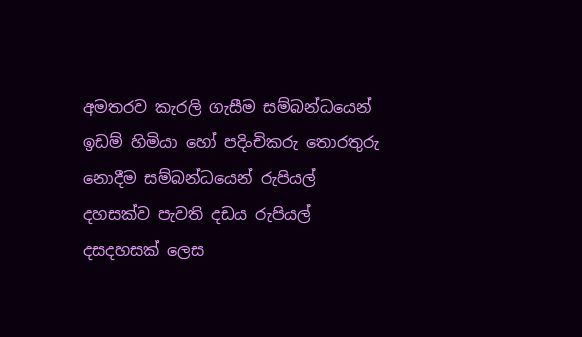අමතරව කැරලි ගැසීම සම්බන්ධයෙන් ඉඩම් හිමියා හෝ පදිංචිකරු තොරතුරු නොදීම සම්බන්ධයෙන් රුපියල් දහසක්ව පැවති දඩය රුපියල් දසදහසක් ලෙස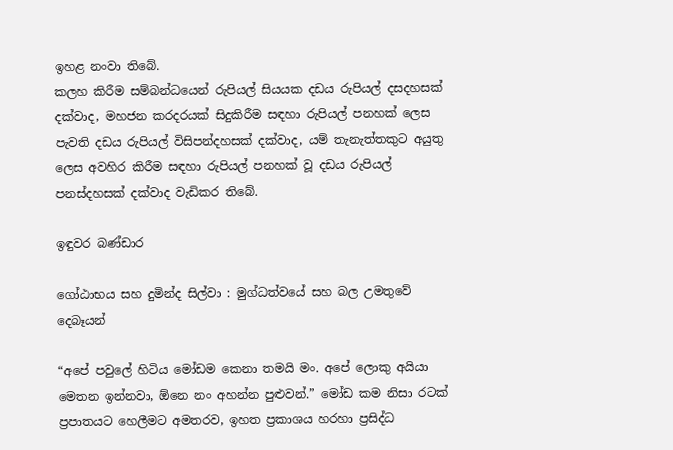ඉහළ නංවා තිබේ.
කලහ කිරීම සම්බන්ධයෙන් රුපියල් සියයක දඩය රුපියල් දසදහසක් දක්වාද, මහජන කරදරයක් සිදුකිරීම සඳහා රුපියල් පනහක් ලෙස පැවති දඩය රුපියල් විසිපන්දහසක් දක්වාද, යම් තැනැත්තකුට අයුතු ලෙස අවහිර කිරීම සඳහා රුපියල් පනහක් වූ දඩය රුපියල් පනස්දහසක් දක්වාද වැඩිකර තිබේ.

ඉඳුවර බණ්ඩාර

ගෝඨාභය සහ දුමින්ද සිල්වා : මුග්ධත්වයේ සහ බල උමතුවේ දෙබෑයන්

“අපේ පවුලේ හිටිය මෝඩම කෙනා තමයි මං. අපේ ලොකු අයියා මෙතන ඉන්නවා, ඕනෙ නං අහන්න පුළුවන්.” මෝඩ කම නිසා රටක් ප්‍රපාතයට හෙලීමට අමතරව, ඉහත ප්‍රකාශය හරහා ප්‍රසිද්ධ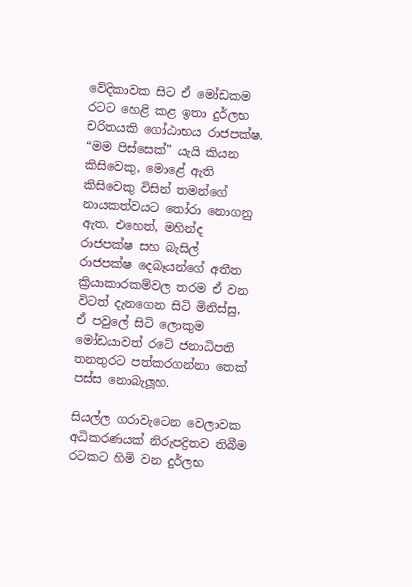වේදිකාවක සිට ඒ මෝඩකම රටට හෙළි කළ ඉතා දුර්ලභ චරිතයකි ගෝඨාභය රාජපක්ෂ. “මම පිස්සෙක්” යැයි කියන කිසිවෙකු, මොළේ ඇති කිසිවෙකු විසින් තමන්ගේ නායකත්වයට තෝරා නොගනු ඇත. එහෙත්, මහින්ද රාජපක්ෂ සහ බැසිල් රාජපක්ෂ දෙබෑයන්ගේ අතීත ක්‍රියාකාරකම්වල තරම ඒ වන විටත් දැනගෙන සිටි මිනිස්සු, ඒ පවුලේ සිටි ලොකුම මෝඩයාවත් රටේ ජනාධිපති තනතුරට පත්කරගන්නා තෙක් පස්ස නොබැලූහ.

සියල්ල ගරාවැටෙන වෙලාවක අධිකරණයක් නිරුපද්‍රිතව තිබීම රටකට හිමි වන දුර්ලභ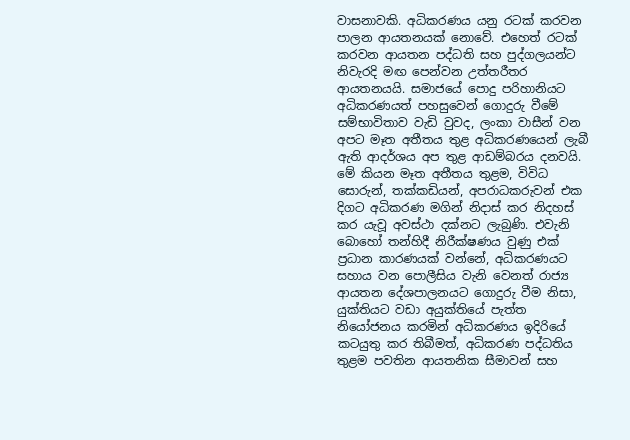වාසනාවකි. අධිකරණය යනු රටක් කරවන පාලන ආයතනයක් නොවේ. එහෙත් රටක් කරවන ආයතන පද්ධති සහ පුද්ගලයන්ට නිවැරදි මඟ පෙන්වන උත්තරීතර ආයතනයයි. සමාජයේ පොදු පරිහානියට අධිකරණයත් පහසුවෙන් ගොදුරු වීමේ සම්භාවිතාව වැඩි වුවද, ලංකා වාසීන් වන අපට මෑත අතීතය තුළ අධිකරණයෙන් ලැබී ඇති ආදර්ශය අප තුළ ආඩම්බරය දනවයි.
මේ කියන මෑත අතීතය තුළම, විවිධ සොරුන්, තක්කඩියන්, අපරාධකරුවන් එක දිගට අධිකරණ මගින් නිදාස් කර නිදහස් කර යැවූ අවස්ථා දක්නට ලැබුණි. එවැනි බොහෝ තන්හිදී නිරීක්ෂණය වුණු එක් ප්‍රධාන කාරණයක් වන්නේ, අධිකරණයට සහාය වන පොලීසිය වැනි වෙනත් රාජ්‍ය ආයතන දේශපාලනයට ගොදුරු වීම නිසා, යුක්තියට වඩා අයුක්තියේ පැත්ත නියෝජනය කරමින් අධිකරණය ඉදිරියේ කටයුතු කර තිබීමත්, අධිකරණ පද්ධතිය තුළම පවතින ආයතනික සීමාවන් සහ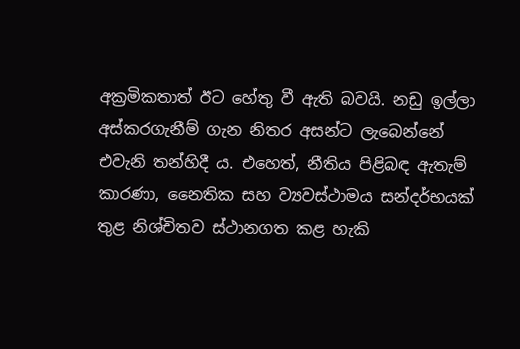අක්‍රමිකතාත් ඊට හේතු වී ඇති බවයි. නඩු ඉල්ලා අස්කරගැනීම් ගැන නිතර අසන්ට ලැබෙන්නේ එවැනි තන්හිදී ය. එහෙත්, නීතිය පිළිබඳ ඇතැම් කාරණා, නෛතික සහ ව්‍යවස්ථාමය සන්දර්භයක් තුළ නිශ්චිතව ස්ථානගත කළ හැකි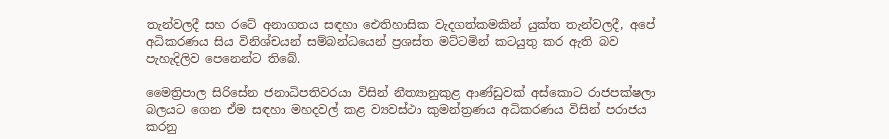තැන්වලදී සහ රටේ අනාගතය සඳහා ඓතිහාසික වැදගත්කමකින් යුක්ත තැන්වලදී, අපේ අධිකරණය සිය විනිශ්චයන් සම්බන්ධයෙන් ප්‍රශස්ත මට්ටමින් කටයුතු කර ඇති බව පැහැදිලිව පෙනෙන්ට තිබේ.

මෛත්‍රිපාල සිරිසේන ජනාධිපතිවරයා විසින් නීත්‍යානුකුළ ආණ්ඩුවක් අස්කොට රාජපක්ෂලා බලයට ගෙන ඒම සඳහා මහදවල් කළ ව්‍යවස්ථා කුමන්ත්‍රණය අධිකරණය විසින් පරාජය කරනු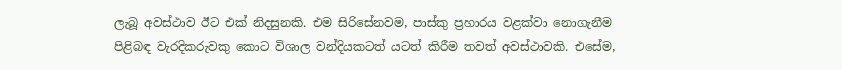ලැබූ අවස්ථාව ඊට එක් නිදසුනකි. එම සිරිසේනවම, පාස්කු ප්‍රහාරය වළක්වා නොගැනීම පිළිබඳ වැරදිකරුවකු කොට විශාල වන්දියකටත් යටත් කිරීම තවත් අවස්ථාවකි. එසේම,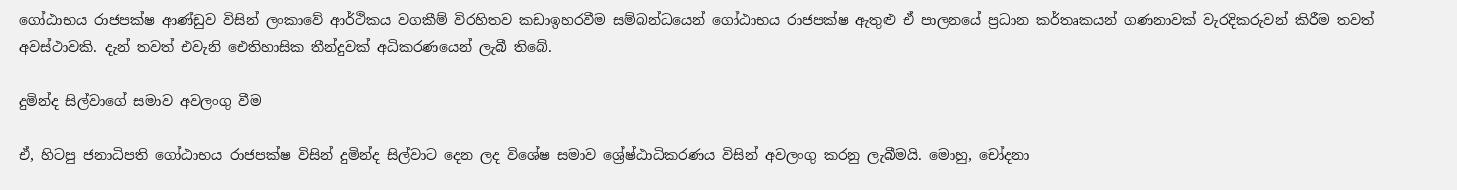ගෝඨාභය රාජපක්ෂ ආණ්ඩුව විසින් ලංකාවේ ආර්ථිකය වගකීම් විරහිතව කඩාඉහරවීම සම්බන්ධයෙන් ගෝඨාභය රාජපක්ෂ ඇතුළු ඒ පාලනයේ ප්‍රධාන කර්තෘකයන් ගණනාවක් වැරදිකරුවන් කිරීම තවත් අවස්ථාවකි. දැන් තවත් එවැනි ඓතිහාසික තීන්දුවක් අධිකරණයෙන් ලැබී තිබේ.

දුමින්ද සිල්වාගේ සමාව අවලංගු වීම

ඒ, හිටපු ජනාධිපති ගෝඨාභය රාජපක්ෂ විසින් දුමින්ද සිල්වාට දෙන ලද විශේෂ සමාව ශ්‍රේෂ්ඨාධිකරණය විසින් අවලංගු කරනු ලැබීමයි. මොහු, චෝදනා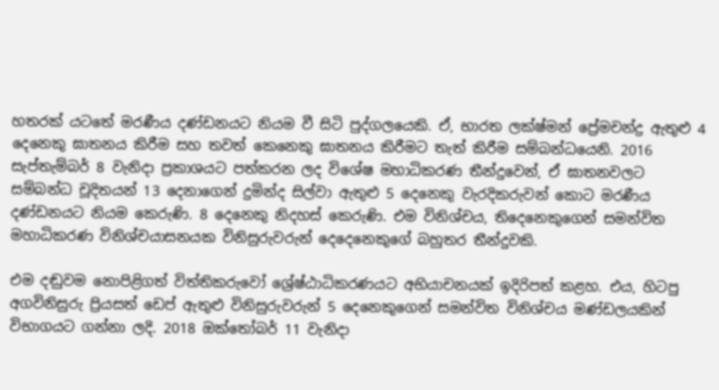හතරක් යටතේ මරණීය දණ්ඩනයට නියම වී සිටි පුද්ගලයෙකි. ඒ, භාරත ලක්ෂ්මන් ප්‍රේමචන්ද්‍ර ඇතුළු 4 දෙනෙකු ඝාතනය කිරීම සහ තවත් කෙනෙකු ඝාතනය කිරීමට තැත් කිරීම සම්බන්ධයෙනි. 2016 සැප්තැම්බර් 8 වැනිදා ප්‍රකාශයට පත්කරන ලද විශේෂ මහාධිකරණ තීන්දුවෙන්, ඒ ඝාතනවලට සම්බන්ධ චූදිතයන් 13 දෙනාගෙන් දුමින්ද සිල්වා ඇතුළු 5 දෙනෙකු වැරදිකරුවන් කොට මරණීය දණ්ඩනයට නියම කෙරුණි. 8 දෙනෙකු නිදහස් කෙරුණි. එම විනිශ්චය, තිදෙනෙකුගෙන් සමන්විත මහාධිකරණ විනිශ්චයාසනයක විනිසුරුවරුන් දෙදෙනෙකුගේ බහුතර තීන්දුවකි.

එම දඬුවම නොපිළිගත් විත්තිකරුවෝ ශ්‍රේෂ්ඨාධිකරණයට අභියාචනයක් ඉදිරිපත් කළහ. එය, හිටපු අගවිනිසුරු ප්‍රියසත් ඩෙප් ඇතුළු විනිසුරුවරුන් 5 දෙනෙකුගෙන් සමන්විත විනිශ්චය මණ්ඩලයකින් විභාගයට ගන්නා ලදි. 2018 ඔක්තෝබර් 11 වැනිදා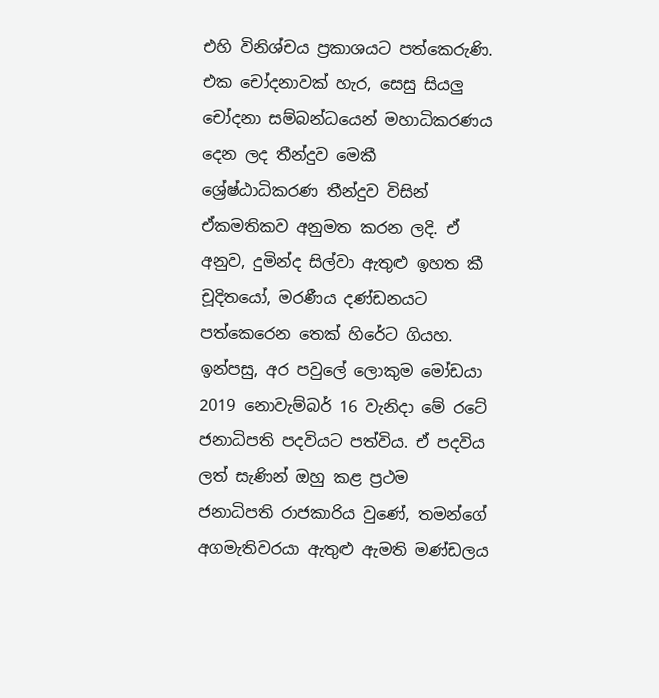එහි විනිශ්චය ප්‍රකාශයට පත්කෙරුණි. එක චෝදනාවක් හැර, සෙසු සියලු චෝදනා සම්බන්ධයෙන් මහාධිකරණය දෙන ලද තීන්දුව මෙකී ශ්‍රේෂ්ඨාධිකරණ තීන්දුව විසින් ඒකමතිකව අනුමත කරන ලදි. ඒ අනුව, දුමින්ද සිල්වා ඇතුළු ඉහත කී චූදිතයෝ, මරණීය දණ්ඩනයට පත්කෙරෙන තෙක් හිරේට ගියහ.
ඉන්පසු, අර පවුලේ ලොකුම මෝඩයා 2019 නොවැම්බර් 16 වැනිදා මේ රටේ ජනාධිපති පදවියට පත්විය. ඒ පදවිය ලත් සැණින් ඔහු කළ ප්‍රථම ජනාධිපති රාජකාරිය වුණේ, තමන්ගේ අගමැතිවරයා ඇතුළු ඇමති මණ්ඩලය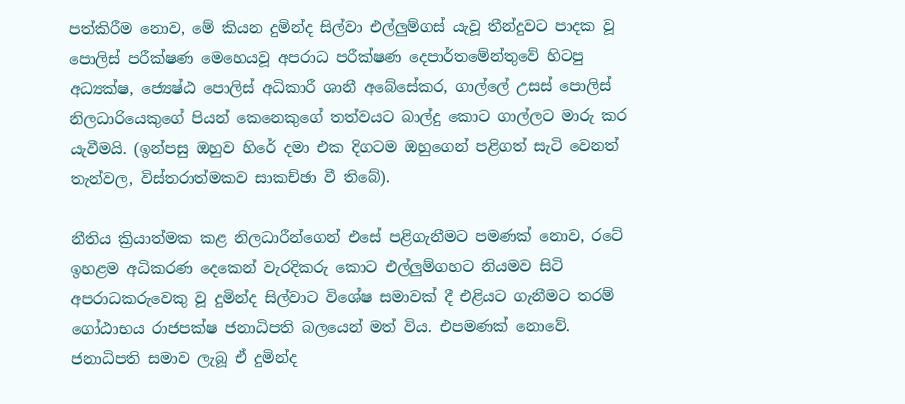පත්කිරීම නොව, මේ කියන දුමින්ද සිල්වා එල්ලුම්ගස් යැවූ තීන්දුවට පාදක වූ පොලිස් පරීක්ෂණ මෙහෙයවූ අපරාධ පරීක්ෂණ දෙපාර්තමේන්තුවේ හිටපු අධ්‍යක්ෂ, ජ්‍යෙෂ්ඨ පොලිස් අධිකාරී ශානී අබේසේකර, ගාල්ලේ උසස් පොලිස් නිලධාරියෙකුගේ පියන් කෙනෙකුගේ තත්වයට බාල්දු කොට ගාල්ලට මාරු කර යැවීමයි. (ඉන්පසු ඔහුව හිරේ දමා එක දිගටම ඔහුගෙන් පළිගත් සැටි වෙනත් තැන්වල, විස්තරාත්මකව සාකච්ඡා වී තිබේ).

නීතිය ක්‍රියාත්මක කළ නිලධාරීන්ගෙන් එසේ පළිගැනීමට පමණක් නොව, රටේ ඉහළම අධිකරණ දෙකෙන් වැරදිකරු කොට එල්ලුම්ගහට නියමව සිටි අපරාධකරුවෙකු වූ දුමින්ද සිල්වාට විශේෂ සමාවක් දී එළියට ගැනීමට තරම් ගෝඨාභය රාජපක්ෂ ජනාධිපති බලයෙන් මත් විය. එපමණක් නොවේ. ජනාධිපති සමාව ලැබූ ඒ දුමින්ද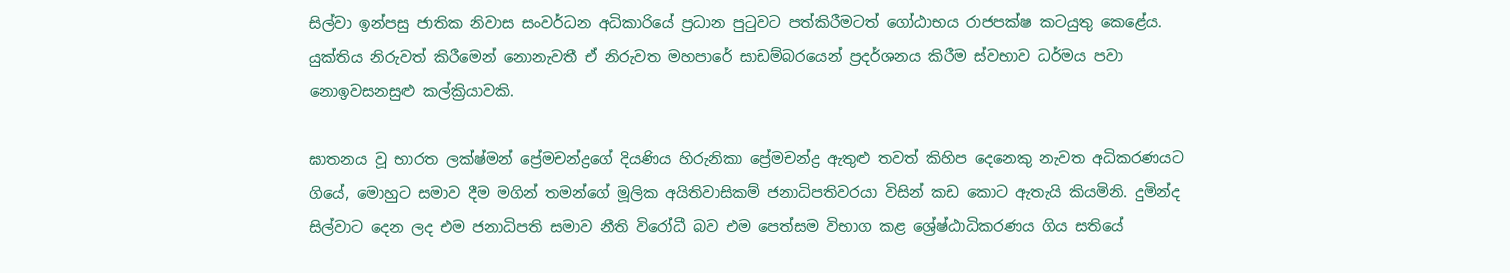සිල්වා ඉන්පසු ජාතික නිවාස සංවර්ධන අධිකාරියේ ප්‍රධාන පුටුවට පත්කිරීමටත් ගෝඨාභය රාජපක්ෂ කටයුතු කෙළේය. යුක්තිය නිරුවත් කිරීමෙන් නොනැවතී ඒ නිරුවත මහපාරේ සාඩම්බරයෙන් ප්‍රදර්ශනය කිරීම ස්වභාව ධර්මය පවා නොඉවසනසුළු කල්ක්‍රියාවකි.

ඝාතනය වූ භාරත ලක්ෂ්මන් ප්‍රේමචන්ද්‍රගේ දියණිය හිරුනිකා ප්‍රේමචන්ද්‍ර ඇතුළු තවත් කිහිප දෙනෙකු නැවත අධිකරණයට ගියේ, මොහුට සමාව දීම මගින් තමන්ගේ මූලික අයිතිවාසිකම් ජනාධිපතිවරයා විසින් කඩ කොට ඇතැයි කියමිනි. දුමින්ද සිල්වාට දෙන ලද එම ජනාධිපති සමාව නීති විරෝධී බව එම පෙත්සම විභාග කළ ශ්‍රේෂ්ඨාධිකරණය ගිය සතියේ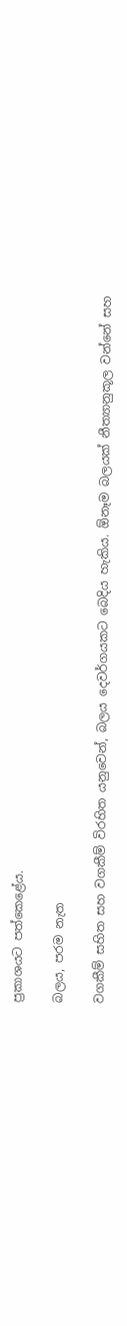ප්‍රකාශයට පත්කෙළේය.

බලය, පරම නැත

වගකීම් සහිත සහ වගකීම් විරහිත යනුවෙන්, බලය දෙවර්ගයකට බෙදිය හැකිය. ඕනෑම බලයක් නීත්‍යානුකූල වන්නේ සහ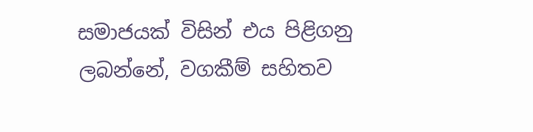සමාජයක් විසින් එය පිළිගනු ලබන්නේ, වගකීම් සහිතව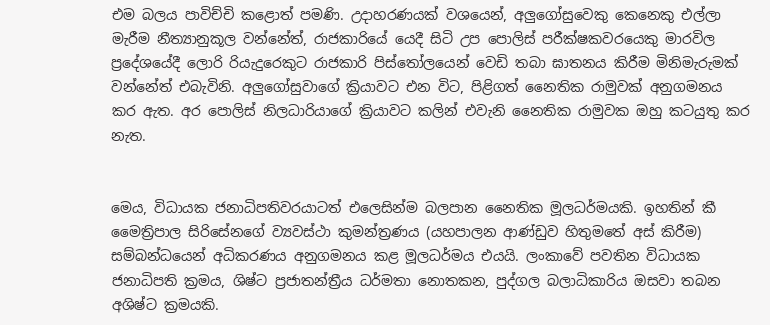එම බලය පාවිච්චි කළොත් පමණි. උදාහරණයක් වශයෙන්, අලුගෝසුවෙකු කෙනෙකු එල්ලා මැරීම නීත්‍යානුකූල වන්නේත්, රාජකාරියේ යෙදී සිටි උප පොලිස් පරීක්ෂකවරයෙකු මාරවිල ප්‍රදේශයේදී ලොරි රියැදුරෙකුට රාජකාරි පිස්තෝලයෙන් වෙඩි තබා ඝාතනය කිරීම මිනිමැරුමක් වන්නේත් එබැවිනි. අලුගෝසුවාගේ ක්‍රියාවට එන විට, පිළිගත් නෛතික රාමුවක් අනුගමනය කර ඇත. අර පොලිස් නිලධාරියාගේ ක්‍රියාවට කලින් එවැනි නෛතික රාමුවක ඔහු කටයුතු කර නැත.


මෙය, විධායක ජනාධිපතිවරයාටත් එලෙසින්ම බලපාන නෛතික මූලධර්මයකි. ඉහතින් කී මෛත්‍රිපාල සිරිසේනගේ ව්‍යවස්ථා කුමන්ත්‍රණය (යහපාලන ආණ්ඩුව හිතුමතේ අස් කිරීම) සම්බන්ධයෙන් අධිකරණය අනුගමනය කළ මූලධර්මය එයයි. ලංකාවේ පවතින විධායක ජනාධිපති ක්‍රමය, ශිෂ්ට ප්‍රජාතන්ත්‍රීය ධර්මතා නොතකන, පුද්ගල බලාධිකාරිය ඔසවා තබන අශිෂ්ට ක්‍රමයකි.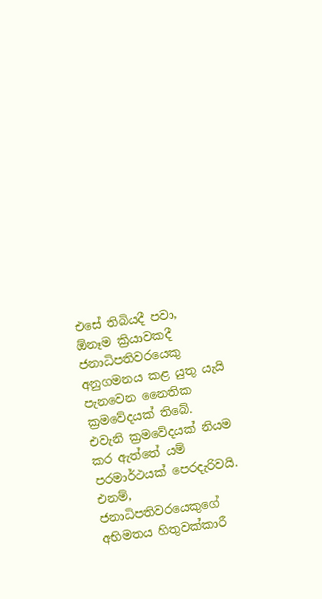එසේ තිබියදී පවා, ඕනෑම ක්‍රියාවකදී ජනාධිපතිවරයෙකු අනුගමනය කළ යුතු යැයි පැනවෙන නෛතික ක්‍රමවේදයක් තිබේ. එවැනි ක්‍රමවේදයක් නියම කර ඇත්තේ යම් පරමාර්ථයක් පෙරදැරිවයි. එනම්, ජනාධිපතිවරයෙකුගේ අභිමතය හිතුවක්කාරී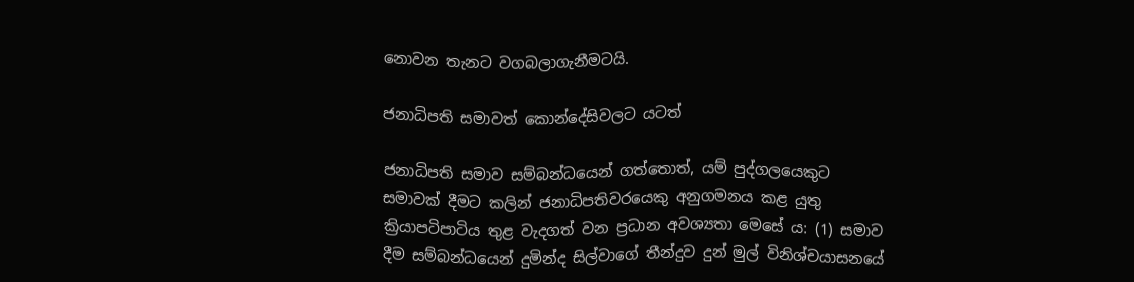නොවන තැනට වගබලාගැනීමටයි.

ජනාධිපති සමාවත් කොන්දේසිවලට යටත්

ජනාධිපති සමාව සම්බන්ධයෙන් ගත්තොත්, යම් පුද්ගලයෙකුට සමාවක් දීමට කලින් ජනාධිපතිවරයෙකු අනුගමනය කළ යුතු ක්‍රියාපටිපාටිය තුළ වැදගත් වන ප්‍රධාන අවශ්‍යතා මෙසේ ය: (1) සමාව දීම සම්බන්ධයෙන් දුමින්ද සිල්වාගේ තීන්දුව දුන් මුල් විනිශ්චයාසනයේ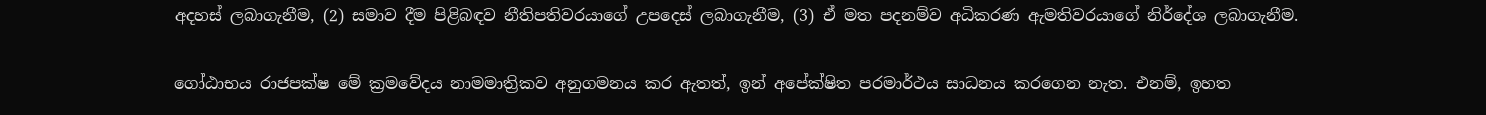අදහස් ලබාගැනීම, (2) සමාව දීම පිළිබඳව නීතිපතිවරයාගේ උපදෙස් ලබාගැනීම, (3) ඒ මත පදනම්ව අධිකරණ ඇමතිවරයාගේ නිර්දේශ ලබාගැනීම.

ගෝඨාභය රාජපක්ෂ මේ ක්‍රමවේදය නාමමාත්‍රිකව අනුගමනය කර ඇතත්, ඉන් අපේක්ෂිත පරමාර්ථය සාධනය කරගෙන නැත. එනම්, ඉහත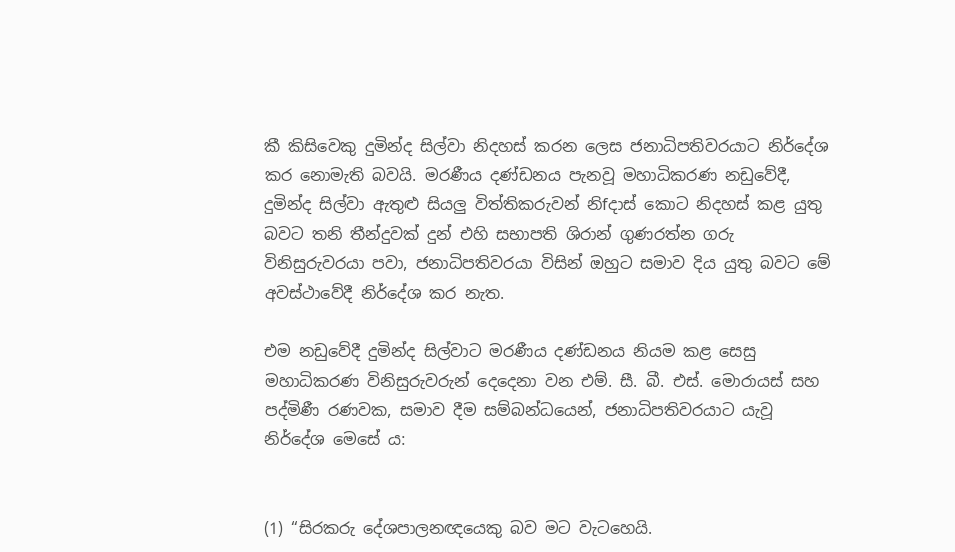කී කිසිවෙකු දුමින්ද සිල්වා නිදහස් කරන ලෙස ජනාධිපතිවරයාට නිර්දේශ කර නොමැති බවයි. මරණීය දණ්ඩනය පැනවූ මහාධිකරණ නඩුවේදී, දුමින්ද සිල්වා ඇතුළු සියලු විත්තිකරුවන් නිfදාස් කොට නිදහස් කළ යුතු බවට තනි තීන්දුවක් දුන් එහි සභාපති ශිරාන් ගුණරත්න ගරු විනිසුරුවරයා පවා, ජනාධිපතිවරයා විසින් ඔහුට සමාව දිය යුතු බවට මේ අවස්ථාවේදී නිර්දේශ කර නැත.

එම නඩුවේදී දුමින්ද සිල්වාට මරණීය දණ්ඩනය නියම කළ සෙසු මහාධිකරණ විනිසුරුවරුන් දෙදෙනා වන එම්. සී. බී. එස්. මොරායස් සහ පද්මිණී රණවක, සමාව දීම සම්බන්ධයෙන්, ජනාධිපතිවරයාට යැවූ නිර්දේශ මෙසේ ය:


(1) “සිරකරු දේශපාලනඥයෙකු බව මට වැටහෙයි.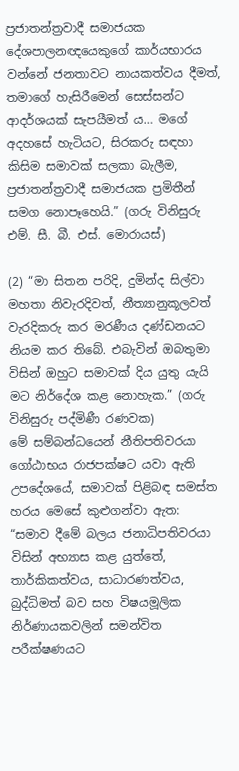ප්‍රජාතන්ත්‍රවාදී සමාජයක දේශපාලනඥයෙකුගේ කාර්යභාරය වන්නේ ජනතාවට නායකත්වය දීමත්, තමාගේ හැසිරීමෙන් සෙස්සන්ට ආදර්ශයක් සැපයීමත් ය… මගේ අදහසේ හැටියට, සිරකරු සඳහා කිසිම සමාවක් සලකා බැලීම, ප්‍රජාතන්ත්‍රවාදී සමාජයක ප්‍රමිතීන් සමග නොපෑහෙයි.” (ගරු විනිසුරු එම්. සී. බී. එස්. මොරායස්)

(2) “මා සිතන පරිදි, දුමින්ද සිල්වා මහතා නිවැරදිවත්, නීත්‍යානුකූලවත් වැරදිකරු කර මරණීය දණ්ඩනයට නියම කර තිබේ. එබැවින් ඔබතුමා විසින් ඔහුට සමාවක් දිය යුතු යැයි මට නිර්දේශ කළ නොහැක.” (ගරු විනිසුරු පද්මිණී රණවක)
මේ සම්බන්ධයෙන් නීතිපතිවරයා ගෝඨාභය රාජපක්ෂට යවා ඇති උපදේශයේ, සමාවක් පිළිබඳ සමස්ත හරය මෙසේ කුළුගන්වා ඇත:
“සමාව දීමේ බලය ජනාධිපතිවරයා විසින් අභ්‍යාස කළ යුත්තේ, තාර්කිකත්වය, සාධාරණත්වය, බුද්ධිමත් බව සහ විෂයමූලික නිර්ණායකවලින් සමන්විත පරීක්ෂණයට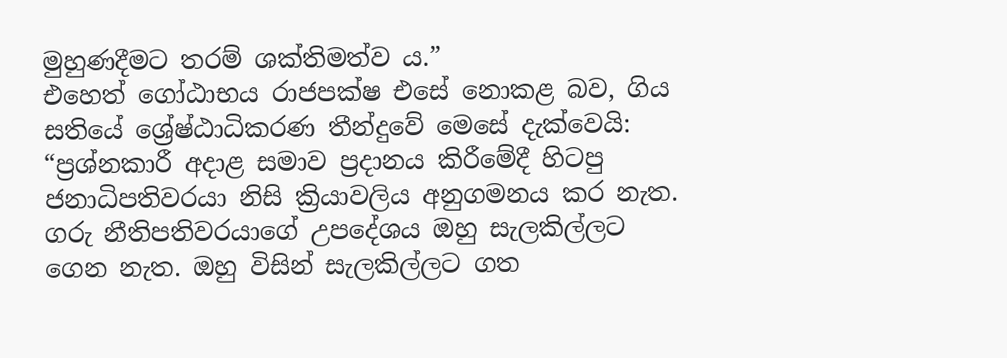මුහුණදීමට තරම් ශක්තිමත්ව ය.”
එහෙත් ගෝඨාභය රාජපක්ෂ එසේ නොකළ බව, ගිය සතියේ ශ්‍රේෂ්ඨාධිකරණ තීන්දුවේ මෙසේ දැක්වෙයි:
“ප්‍රශ්නකාරී අදාළ සමාව ප්‍රදානය කිරීමේදී හිටපු ජනාධිපතිවරයා නිසි ක්‍රියාවලිය අනුගමනය කර නැත. ගරු නීතිපතිවරයාගේ උපදේශය ඔහු සැලකිල්ලට ගෙන නැත. ඔහු විසින් සැලකිල්ලට ගත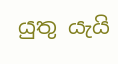යුතු යැයි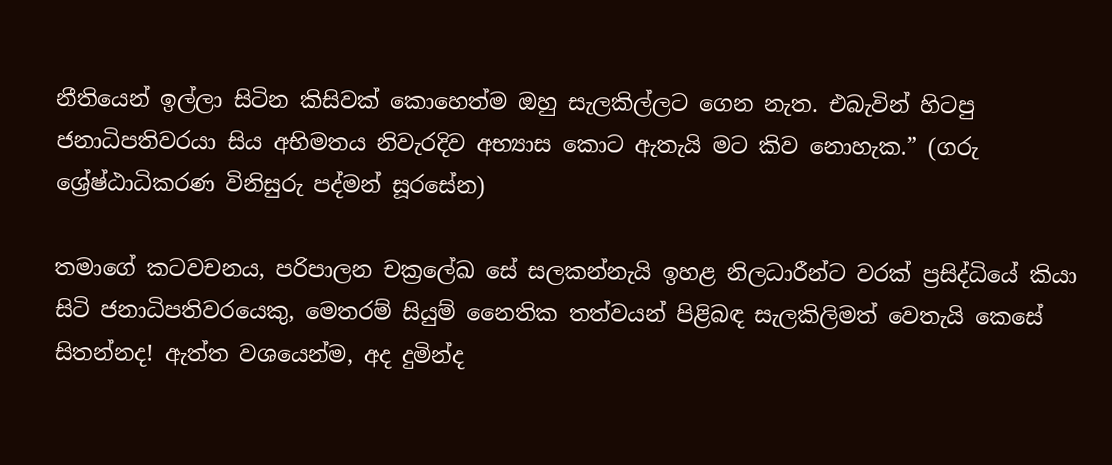නීතියෙන් ඉල්ලා සිටින කිසිවක් කොහෙත්ම ඔහු සැලකිල්ලට ගෙන නැත. එබැවින් හිටපු ජනාධිපතිවරයා සිය අභිමතය නිවැරදිව අභ්‍යාස කොට ඇතැයි මට කිව නොහැක.” (ගරු ශ්‍රේෂ්ඨාධිකරණ විනිසුරු පද්මන් සූරසේන)

තමාගේ කටවචනය, පරිපාලන චක්‍රලේඛ සේ සලකන්නැයි ඉහළ නිලධාරීන්ට වරක් ප්‍රසිද්ධියේ කියා සිටි ජනාධිපතිවරයෙකු, මෙතරම් සියුම් නෛතික තත්වයන් පිළිබඳ සැලකිලිමත් වෙතැයි කෙසේ සිතන්නද! ඇත්ත වශයෙන්ම, අද දුමින්ද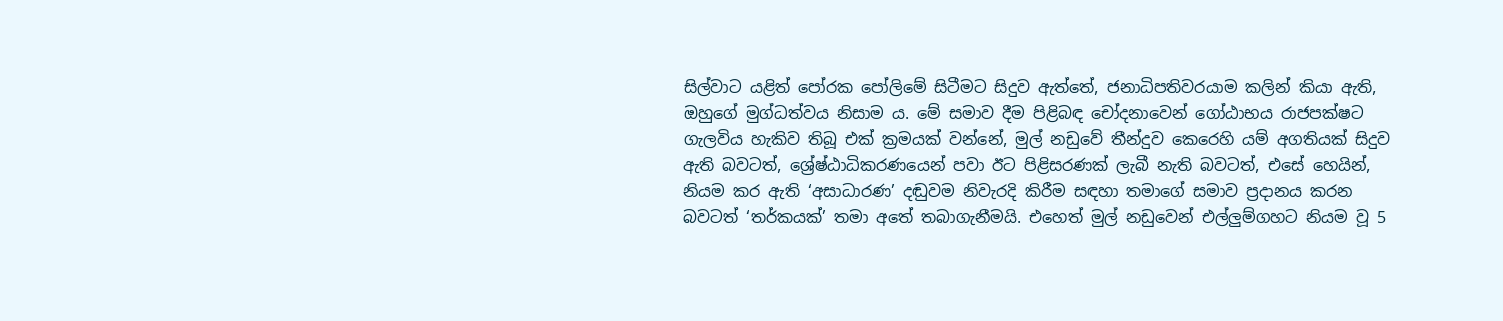සිල්වාට යළිත් පෝරක පෝලිමේ සිටීමට සිදුව ඇත්තේ, ජනාධිපතිවරයාම කලින් කියා ඇති, ඔහුගේ මුග්ධත්වය නිසාම ය. මේ සමාව දීම පිළිබඳ චෝදනාවෙන් ගෝඨාභය රාජපක්ෂට ගැලවිය හැකිව තිබූ එක් ක්‍රමයක් වන්නේ, මුල් නඩුවේ තීන්දුව කෙරෙහි යම් අගතියක් සිදුව ඇති බවටත්, ශ්‍රේෂ්ඨාධිකරණයෙන් පවා ඊට පිළිසරණක් ලැබී නැති බවටත්, එසේ හෙයින්, නියම කර ඇති ‘අසාධාරණ’ දඬුවම නිවැරදි කිරීම සඳහා තමාගේ සමාව ප්‍රදානය කරන බවටත් ‘තර්කයක්’ තමා අතේ තබාගැනීමයි. එහෙත් මුල් නඩුවෙන් එල්ලුම්ගහට නියම වූ 5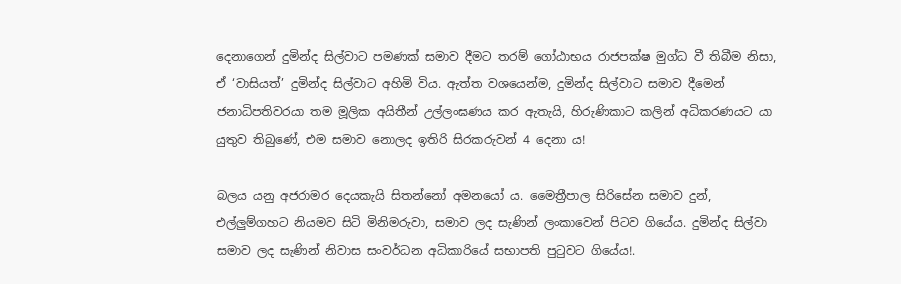දෙනාගෙන් දුමින්ද සිල්වාට පමණක් සමාව දීමට තරම් ගෝඨාභය රාජපක්ෂ මුග්ධ වී තිබීම නිසා, ඒ ‘වාසියත්’ දුමින්ද සිල්වාට අහිමි විය. ඇත්ත වශයෙන්ම, දුමින්ද සිල්වාට සමාව දීමෙන් ජනාධිපතිවරයා තම මූලික අයිතීන් උල්ලංඝණය කර ඇතැයි, හිරුණිකාට කලින් අධිකරණයට යා යුතුව තිබුණේ, එම සමාව නොලද ඉතිරි සිරකරුවන් 4 දෙනා ය!

බලය යනු අජරාමර දෙයකැයි සිතන්නෝ අමනයෝ ය. මෛත්‍රීපාල සිරිසේන සමාව දුන්, එල්ලුම්ගහට නියමව සිටි මිනිමරුවා, සමාව ලද සැණින් ලංකාවෙන් පිටව ගියේය. දුමින්ද සිල්වා සමාව ලද සැණින් නිවාස සංවර්ධන අධිකාරියේ සභාපති පුටුවට ගියේය!.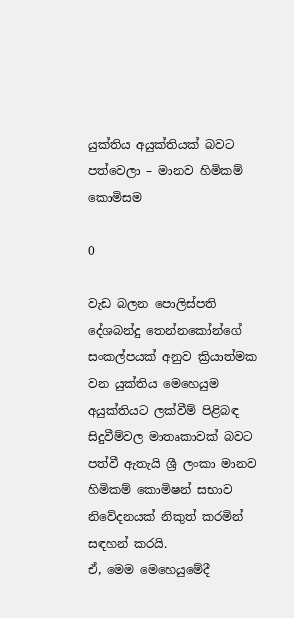යුක්තිය අයුක්තියක් බවට පත්වෙලා – මානව හිමිකම් කොමිසම

0

වැඩ බලන පොලිස්පති දේශබන්දු තෙන්නකෝන්ගේ සංකල්පයක් අනුව ක්‍රියාත්මක වන යුක්තිය මෙහෙයුම අයුක්තියට ලක්වීම් පිළිබඳ සිදුවීම්වල මාතෘකාවක් බවට පත්වී ඇතැයි ශ්‍රී ලංකා මානව හිමිකම් කොමිෂන් සභාව නිවේදනයක් නිකුත් කරමින් සඳහන් කරයි.
ඒ, මෙම මෙහෙයුමේදී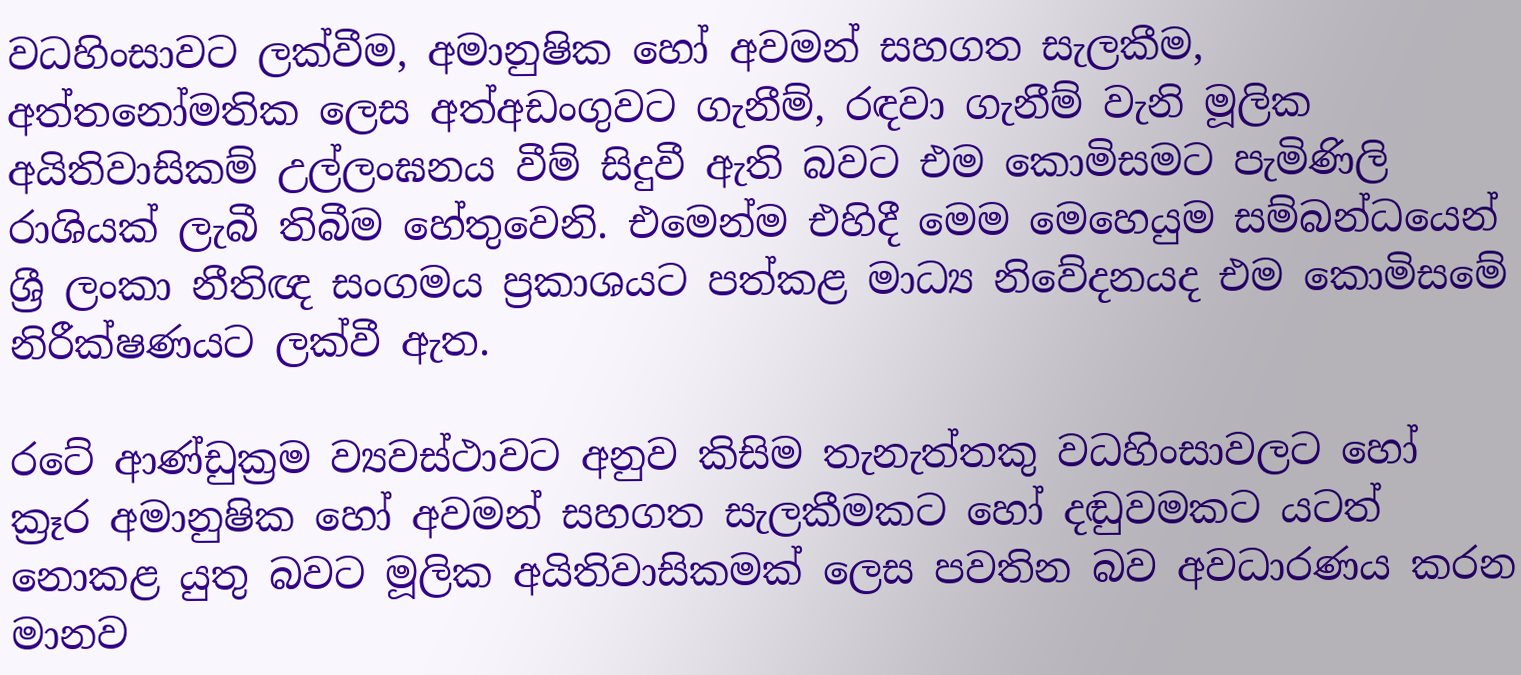වධහිංසාවට ලක්වීම, අමානුෂික හෝ අවමන් සහගත සැලකීම, අත්තනෝමතික ලෙස අත්අඩංගුවට ගැනීම්, රඳවා ගැනීම් වැනි මූලික අයිතිවාසිකම් උල්ලංඝනය වීම් සිදුවී ඇති බවට එම කොමිසමට පැමිණිලි රාශියක් ලැබී තිබීම හේතුවෙනි. එමෙන්ම එහිදී මෙම මෙහෙයුම සම්බන්ධයෙන් ශ්‍රී ලංකා නීතිඥ සංගමය ප්‍රකාශයට පත්කළ මාධ්‍ය නිවේදනයද එම කොමිසමේ නිරීක්ෂණයට ලක්වී ඇත.

රටේ ආණ්ඩුක්‍රම ව්‍යවස්ථාවට අනුව කිසිම තැනැත්තකු වධහිංසාවලට හෝ ක්‍රෑර අමානුෂික හෝ අවමන් සහගත සැලකීමකට හෝ දඬුවමකට යටත් නොකළ යුතු බවට මූලික අයිතිවාසිකමක් ලෙස පවතින බව අවධාරණය කරන මානව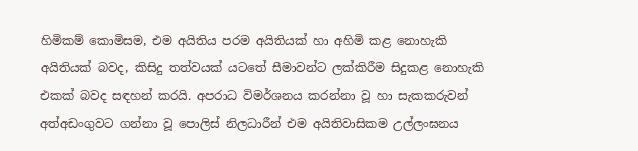හිමිකම් කොමිසම, එම අයිතිය පරම අයිතියක් හා අහිමි කළ නොහැකි අයිතියක් බවද, කිසිදු තත්වයක් යටතේ සීමාවන්ට ලක්කිරීම සිදුකළ නොහැකි එකක් බවද සඳහන් කරයි. අපරාධ විමර්ශනය කරන්නා වූ හා සැකකරුවන් අත්අඩංගුවට ගන්නා වූ පොලිස් නිලධාරීන් එම අයිතිවාසිකම උල්ලංඝනය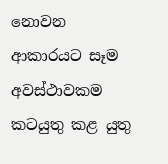නොවන ආකාරයට සෑම අවස්ථාවකම කටයුතු කළ යුතු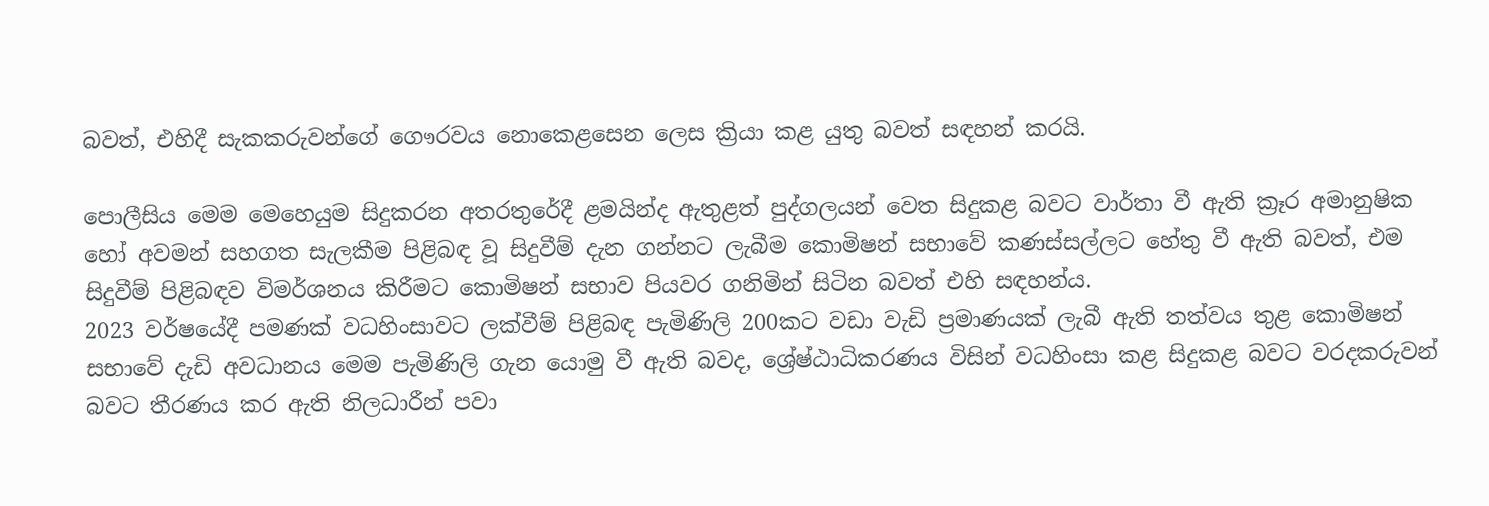බවත්, එහිදී සැකකරුවන්ගේ ගෞරවය නොකෙළසෙන ලෙස ක්‍රියා කළ යුතු බවත් සඳහන් කරයි.

පොලීසිය මෙම මෙහෙයුම සිදුකරන අතරතුරේදී ළමයින්ද ඇතුළත් පුද්ගලයන් වෙත සිදුකළ බවට වාර්තා වී ඇති ක්‍රෑර අමානුෂික හෝ අවමන් සහගත සැලකීම පිළිබඳ වූ සිදුවීම් දැන ගන්නට ලැබීම කොමිෂන් සභාවේ කණස්සල්ලට හේතු වී ඇති බවත්, එම සිදුවීම් පිළිබඳව විමර්ශනය කිරීමට කොමිෂන් සභාව පියවර ගනිමින් සිටින බවත් එහි සඳහන්ය.
2023 වර්ෂයේදී පමණක් වධහිංසාවට ලක්වීම් පිළිබඳ පැමිණිලි 200කට වඩා වැඩි ප්‍රමාණයක් ලැබී ඇති තත්වය තුළ කොමිෂන් සභාවේ දැඩි අවධානය මෙම පැමිණිලි ගැන යොමු වී ඇති බවද, ශ්‍රේෂ්ඨාධිකරණය විසින් වධහිංසා කළ සිදුකළ බවට වරදකරුවන් බවට තීරණය කර ඇති නිලධාරීන් පවා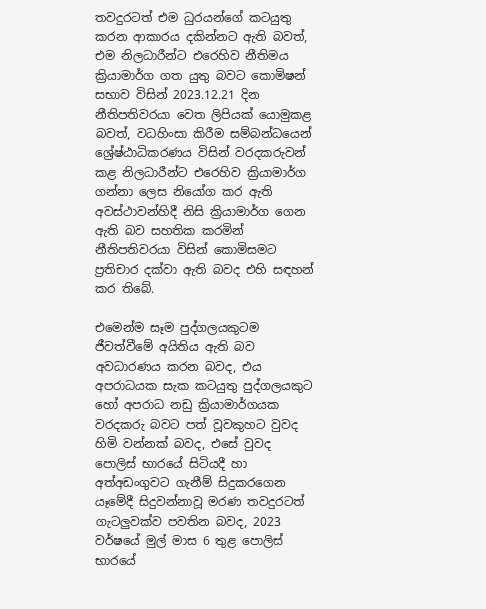තවදුරටත් එම ධුරයන්ගේ කටයුතු කරන ආකාරය දකින්නට ඇති බවත්, එම නිලධාරීන්ට එරෙහිව නීතිමය ක්‍රියාමාර්ග ගත යුතු බවට කොමිෂන් සභාව විසින් 2023.12.21 දින නීතිපතිවරයා වෙත ලිපියක් යොමුකළ බවත්, වධහිංසා කිරීම සම්බන්ධයෙන් ශ්‍රේෂ්ඨාධිකරණය විසින් වරදකරුවන් කළ නිලධාරීන්ට එරෙහිව ක්‍රියාමාර්ග ගන්නා ලෙස නියෝග කර ඇති අවස්ථාවන්හිදී නිසි ක්‍රියාමාර්ග ගෙන ඇති බව සහතික කරමින් නීතිපතිවරයා විසින් කොමිසමට ප්‍රතිචාර දක්වා ඇති බවද එහි සඳහන් කර තිබේ.

එමෙන්ම සෑම පුද්ගලයකුටම ජීවත්වීමේ අයිතිය ඇති බව අවධාරණය කරන බවද, එය අපරාධයක සැක කටයුතු පුද්ගලයකුට හෝ අපරාධ නඩු ක්‍රියාමාර්ගයක වරදකරු බවට පත් වූවකුහට වුවද හිමි වන්නක් බවද, එසේ වුවද පොලිස් භාරයේ සිටියදී හා අත්අඩංගුවට ගැනීම් සිදුකරගෙන යෑමේදී සිදුවන්නාවූ මරණ තවදුරටත් ගැටලුවක්ව පවතින බවද, 2023 වර්ෂයේ මුල් මාස 6 තුළ පොලිස් භාරයේ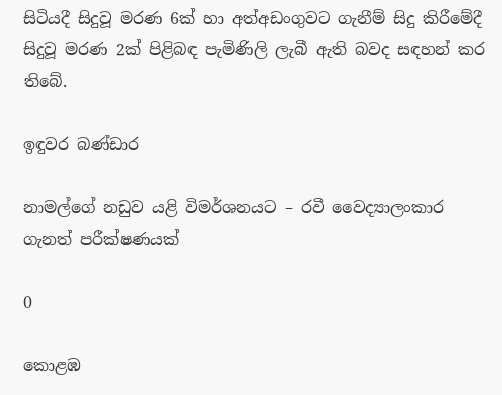සිටියදී සිදුවූ මරණ 6ක් හා අත්අඩංගුවට ගැනීම් සිදු කිරීමේදී සිදුවූ මරණ 2ක් පිළිබඳ පැමිණිලි ලැබී ඇති බවද සඳහන් කර තිබේ.

ඉඳුවර බණ්ඩාර

නාමල්ගේ නඩුව යළි විමර්ශනයට – රවී වෛද්‍යාලංකාර ගැනත් පරීක්ෂණයක්

0

කොළඹ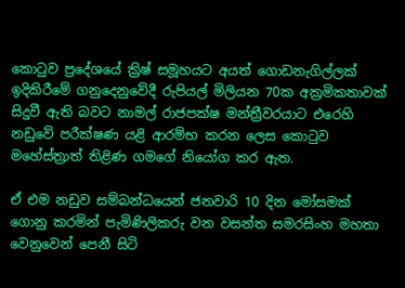කොටුව ප්‍රදේශයේ ක්‍රිෂ් සමූහයට අයත් ගොඩනැගිල්ලක් ඉදිකිරීමේ ගනුදෙනුවේදී රුපියල් මිලියන 70ක අක්‍රමිකතාවක් සිදුවී ඇති බවට නාමල් රාජපක්ෂ මන්ත්‍රීවරයාට එරෙහි නඩුවේ පරීක්ෂණ යළි ආරම්භ කරන ලෙස කොටුව මහේස්ත්‍රාත් තිළිණ ගමගේ නියෝග කර ඇත.

ඒ එම නඩුව සම්බන්ධයෙන් ජනවාරි 10 දින මෝසමක් ගොනු කරමින් පැමිණිලිකරු වන වසන්ත සමරසිංහ මහතා වෙනුවෙන් පෙනී සිටි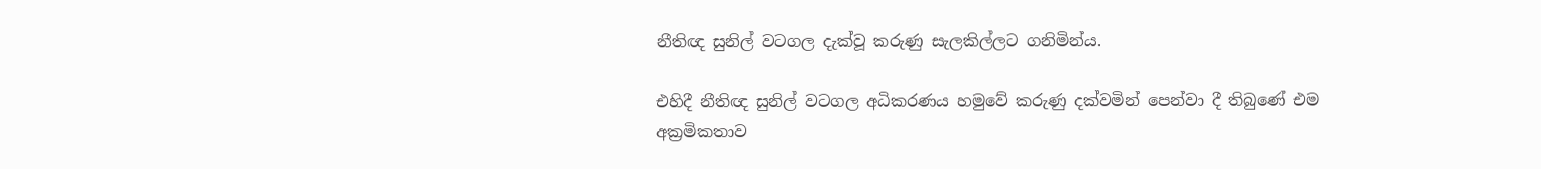නීතිඥ සුනිල් වටගල දැක්වූ කරුණු සැලකිල්ලට ගනිමින්ය.

එහිදී නීතිඥ සුනිල් වටගල අධිකරණය හමුවේ කරුණු දක්වමින් පෙන්වා දී තිබුණේ එම අක්‍රමිකතාව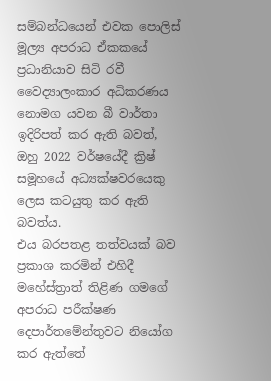සම්බන්ධයෙන් එවක පොලිස් මූල්‍ය අපරාධ ඒකකයේ ප්‍රධානියාව සිටි රවී වෛද්‍යාලංකාර අධිකරණය නොමග යවන බී වාර්තා ඉදිරිපත් කර ඇති බවත්, ඔහු 2022 වර්ෂයේදී ක්‍රිෂ් සමූහයේ අධ්‍යක්ෂවරයෙකු ලෙස කටයුතු කර ඇති බවත්ය.
එය බරපතළ තත්වයක් බව ප්‍රකාශ කරමින් එහිදී මහේස්ත්‍රාත් තිළිණ ගමගේ අපරාධ පරීක්ෂණ දෙපාර්තමේන්තුවට නියෝග කර ඇත්තේ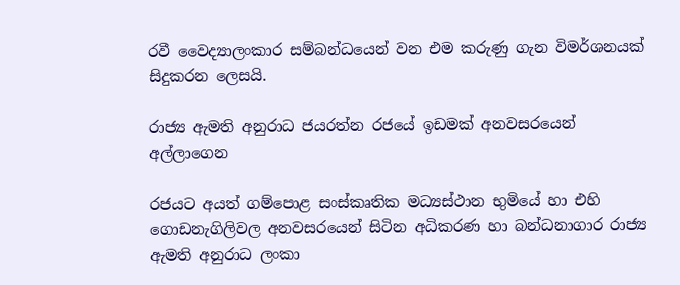රවී වෛද්‍යාලංකාර සම්බන්ධයෙන් වන එම කරුණු ගැන විමර්ශනයක් සිදුකරන ලෙසයි.

රාජ්‍ය ඇමති අනුරාධ ජයරත්න රජයේ ඉඩමක් අනවසරයෙන් අල්ලාගෙන

රජයට අයත් ගම්පොළ සංස්කෘතික මධ්‍යස්ථාන භුමියේ හා එහි ගොඩනැගිලිවල අනවසරයෙන් සිටින අධිකරණ හා බන්ධනාගාර රාජ්‍ය ඇමති අනුරාධ ලංකා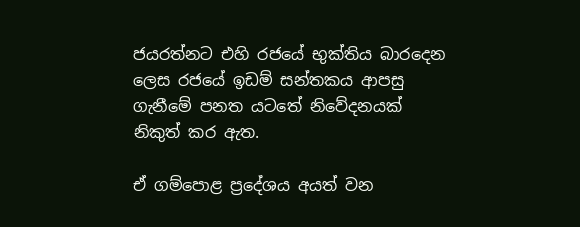ජයරත්නට එහි රජයේ භුක්තිය බාරදෙන ලෙස රජයේ ඉඩම් සන්තකය ආපසු ගැනීමේ පනත යටතේ නිවේදනයක් නිකුත් කර ඇත.

ඒ ගම්පොළ ප්‍රදේශය අයත් වන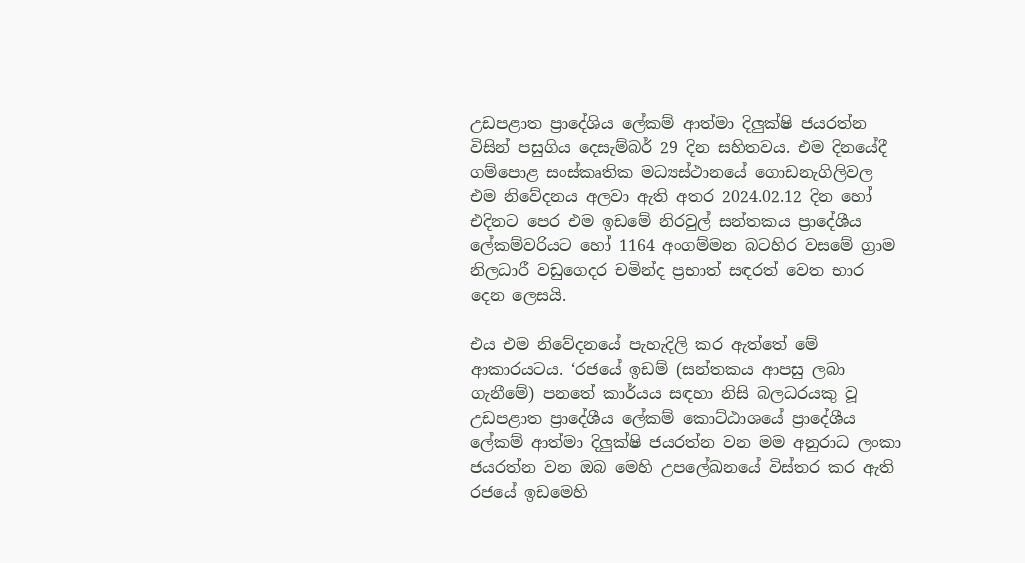උඩපළාත ප්‍රාදේශිය ලේකම් ආත්මා දිලුක්ෂි ජයරත්න විසින් පසුගිය දෙසැම්බර් 29 දින සහිතවය. එම දිනයේදී ගම්පොළ සංස්කෘතික මධ්‍යස්ථානයේ ගොඩනැගිලිවල එම නිවේදනය අලවා ඇති අතර 2024.02.12 දින හෝ එදිනට පෙර එම ඉඩමේ නිරවුල් සන්තකය ප්‍රාදේශීය ලේකම්වරියට හෝ 1164 අංගම්මන බටහිර වසමේ ග්‍රාම නිලධාරී වඩුගෙදර චමින්ද ප්‍රභාත් සඳරත් වෙත භාර දෙන ලෙසයි.

එය එම නිවේදනයේ පැහැදිලි කර ඇත්තේ මේ ආකාරයටය. ‘රජයේ ඉඩම් (සන්තකය ආපසු ලබා ගැනීමේ) පනතේ කාර්යය සඳහා නිසි බලධරයකු වූ උඩපළාත ප්‍රාදේශීය ලේකම් කොට්ඨාශයේ ප්‍රාදේශීය ලේකම් ආත්මා දිලුක්ෂි ජයරත්න වන මම අනුරාධ ලංකා ජයරත්න වන ඔබ මෙහි උපලේඛනයේ විස්තර කර ඇති රජයේ ඉඩමෙහි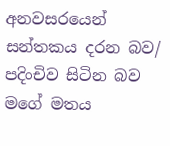අනවසරයෙන් සන්තකය දරන බව/ පදිංචිව සිටින බව මගේ මතය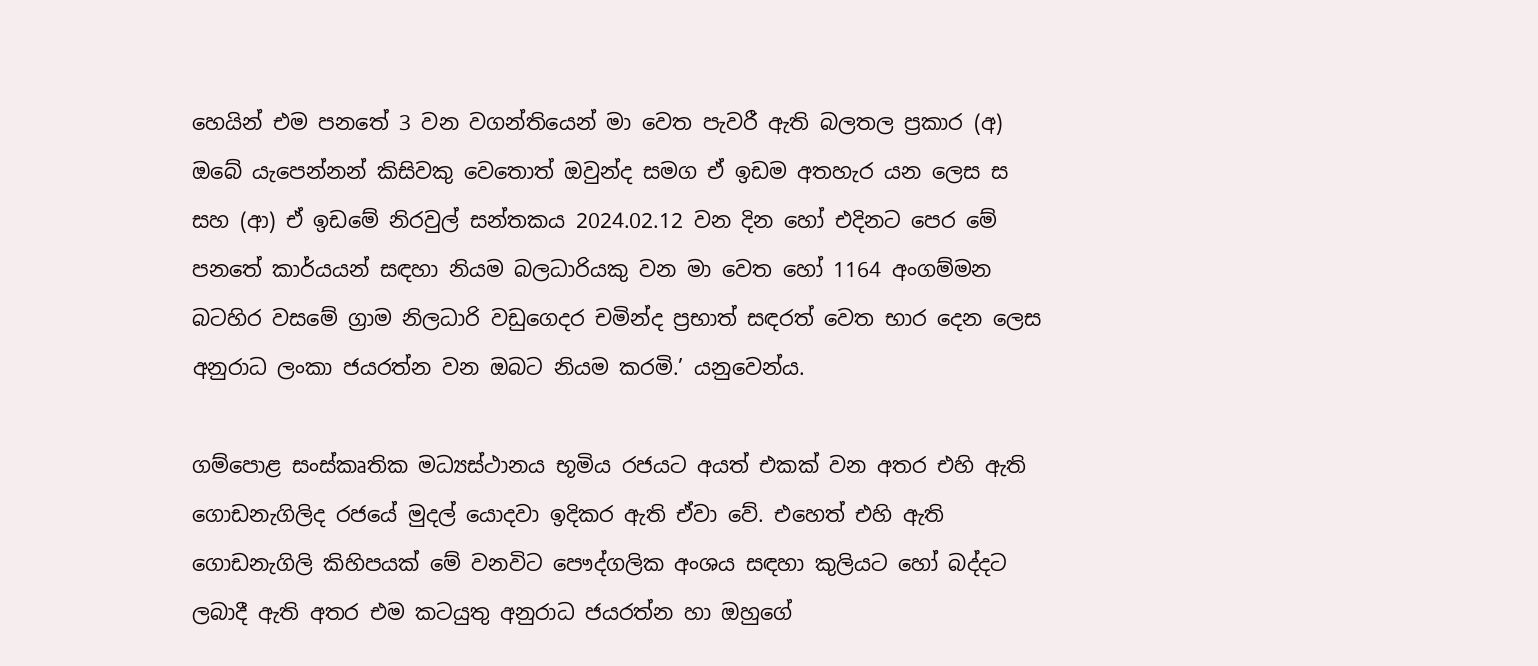හෙයින් එම පනතේ 3 වන වගන්තියෙන් මා වෙත පැවරී ඇති බලතල ප්‍රකාර (අ) ඔබේ යැපෙන්නන් කිසිවකු වෙතොත් ඔවුන්ද සමග ඒ ඉඩම අතහැර යන ලෙස ස සහ (ආ) ඒ ඉඩමේ නිරවුල් සන්තකය 2024.02.12 වන දින හෝ එදිනට පෙර මේ පනතේ කාර්යයන් සඳහා නියම බලධාරියකු වන මා වෙත හෝ 1164 අංගම්මන බටහිර වසමේ ග්‍රාම නිලධාරි වඩුගෙදර චමින්ද ප්‍රභාත් සඳරත් වෙත භාර දෙන ලෙස අනුරාධ ලංකා ජයරත්න වන ඔබට නියම කරමි.’ යනුවෙන්ය.

ගම්පොළ සංස්කෘතික මධ්‍යස්ථානය භූමිය රජයට අයත් එකක් වන අතර එහි ඇති ගොඩනැගිලිද රජයේ මුදල් යොදවා ඉදිකර ඇති ඒවා වේ. එහෙත් එහි ඇති ගොඩනැගිලි කිහිපයක් මේ වනවිට පෞද්ගලික අංශය සඳහා කුලියට හෝ බද්දට ලබාදී ඇති අතර එම කටයුතු අනුරාධ ජයරත්න හා ඔහුගේ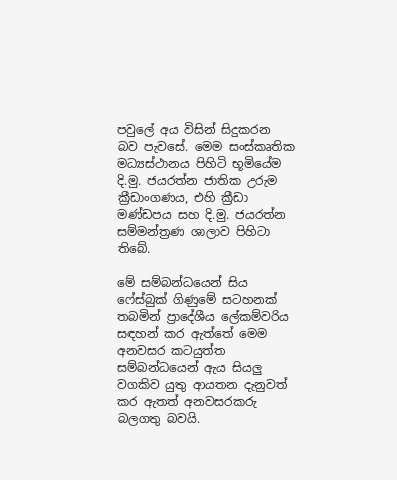පවුලේ අය විසින් සිදුකරන බව පැවසේ. මෙම සංස්කෘතික මධ්‍යස්ථානය පිහිටි භූමියේම දි.මු. ජයරත්න ජාතික උරුම ක්‍රීඩාංගණය, එහි ක්‍රීඩා මණ්ඩපය සහ දි.මු. ජයරත්න සම්මන්ත්‍රණ ශාලාව පිහිටා තිබේ.

මේ සම්බන්ධයෙන් සිය ෆේස්බුක් ගිණුමේ සටහනක් තබමින් ප්‍රාදේශීය ලේකම්වරිය සඳහන් කර ඇත්තේ මෙම අනවසර කටයුත්ත සම්බන්ධයෙන් ඇය සියලු වගකිව යුතු ආයතන දැනුවත් කර ඇතත් අනවසරකරු බලගතු බවයි.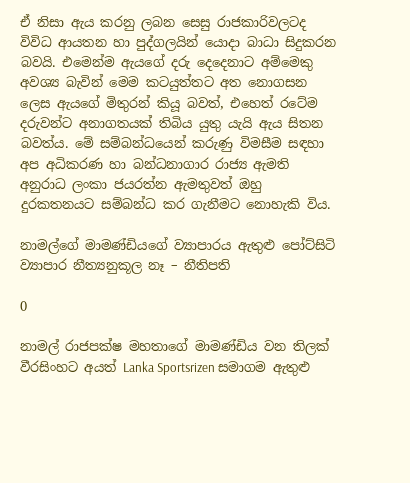ඒ නිසා ඇය කරනු ලබන සෙසු රාජකාරිවලටද විවිධ ආයතන හා පුද්ගලයින් යොදා බාධා සිදුකරන බවයි. එමෙන්ම ඇයගේ දරු දෙදෙනාට අම්මෙකු අවශ්‍ය බැවින් මෙම කටයුත්තට අත නොගසන ලෙස ඇයගේ මිතුරන් කියූ බවත්, එහෙත් රටේම දරුවන්ට අනාගතයක් තිබිය යුතු යැයි ඇය සිතන බවත්ය. මේ සම්බන්ධයෙන් කරුණු විමසීම සඳහා අප අධිකරණ හා බන්ධනාගාර රාජ්‍ය ඇමති අනුරාධ ලංකා ජයරත්න ඇමතුවත් ඔහු දුරකතනයට සම්බන්ධ කර ගැනීමට නොහැකි විය.

නාමල්ගේ මාමණ්ඩියගේ ව්‍යාපාරය ඇතුළු පෝට්සිටි ව්‍යාපාර නීත්‍යනුකූල නෑ – නීතිපති

0

නාමල් රාජපක්ෂ මහතාගේ මාමණ්ඩිය වන තිලක් වීරසිංහට අයත් Lanka Sportsrizen සමාගම ඇතුළු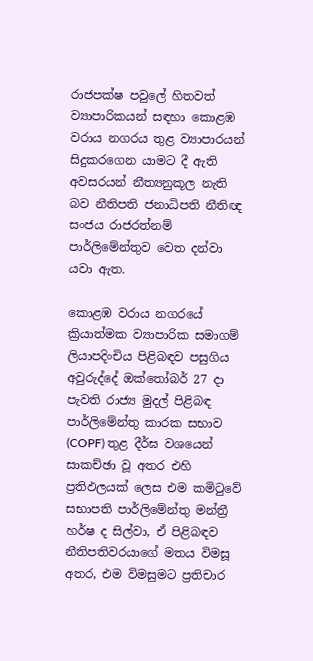රාජපක්ෂ පවුලේ හිතවත් ව්‍යාපාරිකයන් සඳහා කොළඹ වරාය නගරය තුළ ව්‍යාපාරයන් සිදුකරගෙන යාමට දී ඇති අවසරයන් නීත්‍යනුකූල නැති බව නීතිපති ජනාධිපති නීතිඥ සංජය රාජරත්නම් පාර්ලිමේන්තුව වෙත දන්වා යවා ඇත.

කොළඹ වරාය නගරයේ ක්‍රියාත්මක ව්‍යාපාරික සමාගම් ලියාපදිංචිය පිළිබඳව පසුගිය අවුරුද්දේ ඔක්තෝබර් 27 දා පැවති රාජ්‍ය මුදල් පිළිබඳ පාර්ලිමේන්තු කාරක සභාව (COPF) තුළ දීර්ඝ වශයෙන් සාකච්ඡා වූ අතර එහි ප්‍රතිඵලයක් ලෙස එම කමිටුවේ සභාපති පාර්ලිමේන්තු මන්ත්‍රී හර්ෂ ද සිල්වා, ඒ පිළිබඳව නීතිපතිවරයාගේ මතය විමසූ අතර, එම විමසුමට ප්‍රතිචාර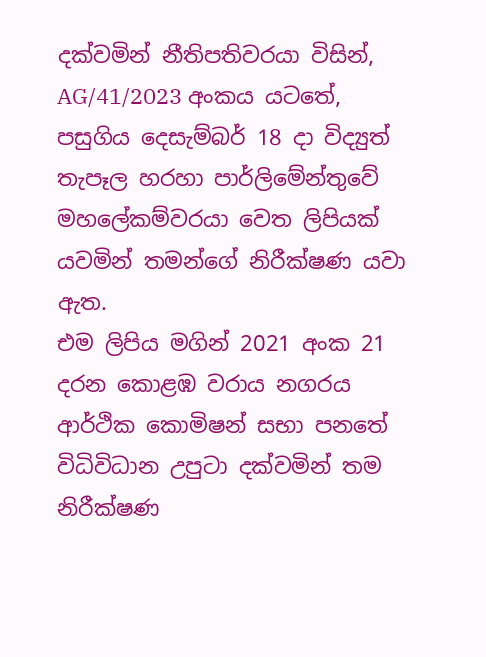දක්වමින් නීතිපතිවරයා විසින්, AG/41/2023 අංකය යටතේ, පසුගිය දෙසැම්බර් 18 දා විද්‍යුත් තැපෑල හරහා පාර්ලිමේන්තුවේ මහලේකම්වරයා වෙත ලිපියක් යවමින් තමන්ගේ නිරීක්ෂණ යවා ඇත.
එම ලිපිය මගින් 2021 අංක 21 දරන කොළඹ වරාය නගරය ආර්ථික කොමිෂන් සභා පනතේ විධිවිධාන උපුටා දක්වමින් තම නිරීක්ෂණ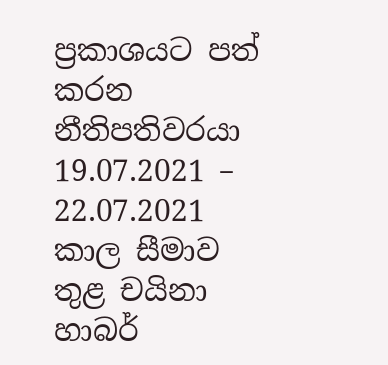ප්‍රකාශයට පත් කරන නීතිපතිවරයා 19.07.2021 – 22.07.2021 කාල සීමාව තුළ චයිනා හාබර්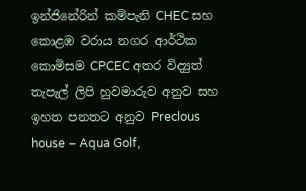ඉන්ජිනේරින් කම්පැනි CHEC සහ කොළඹ වරාය නගර ආර්ථික කොමිසම CPCEC අතර විද්‍යුත් තැපැල් ලිපි හුවමාරුව අනුව සහ ඉහත පනතට අනුව Preclous house – Aqua Golf,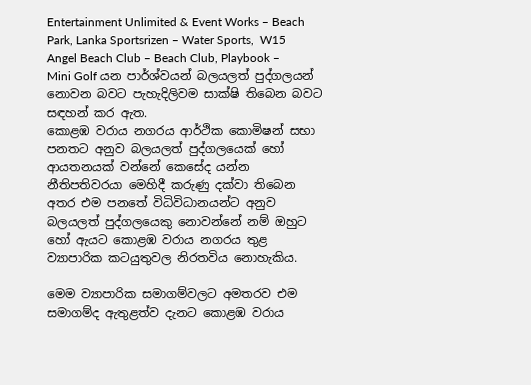Entertainment Unlimited & Event Works – Beach Park, Lanka Sportsrizen – Water Sports,  W15 Angel Beach Club – Beach Club, Playbook – Mini Golf යන පාර්ශ්වයන් බලයලත් පුද්ගලයන් නොවන බවට පැහැදිලිවම සාක්ෂි තිබෙන බවට සඳහන් කර ඇත.
කොළඹ වරාය නගරය ආර්ථික කොමිෂන් සභා පනතට අනුව බලයලත් පුද්ගලයෙක් හෝ ආයතනයක් වන්නේ කෙසේද යන්න නීතිපතිවරයා මෙහිදී කරුණු දක්වා තිබෙන අතර එම පනතේ විධිවිධානයන්ට අනුව බලයලත් පුද්ගලයෙකු නොවන්නේ නම් ඔහුට හෝ ඇයට කොළඹ වරාය නගරය තුළ ව්‍යාපාරික කටයුතුවල නිරතවිය නොහැකිය.

මෙම ව්‍යාපාරික සමාගම්වලට අමතරව එම සමාගම්ද ඇතුළත්ව දැනට කොළඹ වරාය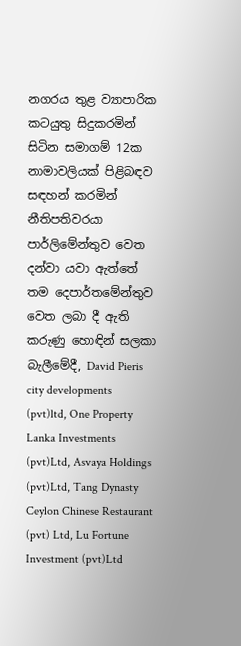නගරය තුළ ව්‍යාපාරික කටයුතු සිදුකරමින් සිටින සමාගම් 12ක නාමාවලියක් පිළිබඳව සඳහන් කරමින් නීතිපතිවරයා පාර්ලිමේන්තුව වෙත දන්වා යවා ඇත්තේ තම දෙපාර්තමේන්තුව වෙත ලබා දී ඇති කරුණු හොඳින් සලකා බැලීමේදී, David Pieris city developments (pvt)ltd, One Property Lanka Investments (pvt)Ltd, Asvaya Holdings (pvt)Ltd, Tang Dynasty Ceylon Chinese Restaurant (pvt) Ltd, Lu Fortune Investment (pvt)Ltd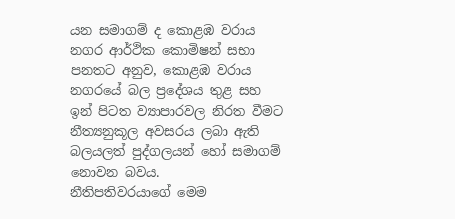යන සමාගම් ද කොළඹ වරාය නගර ආර්ථික කොමිෂන් සභා පනතට අනුව, කොළඹ වරාය නගරයේ බල ප්‍රදේශය තුළ සහ ඉන් පිටත ව්‍යාපාරවල නිරත වීමට නීත්‍යනුකූල අවසරය ලබා ඇති බලයලත් පුද්ගලයන් හෝ සමාගම් නොවන බවය.
නීතිපතිවරයාගේ මෙම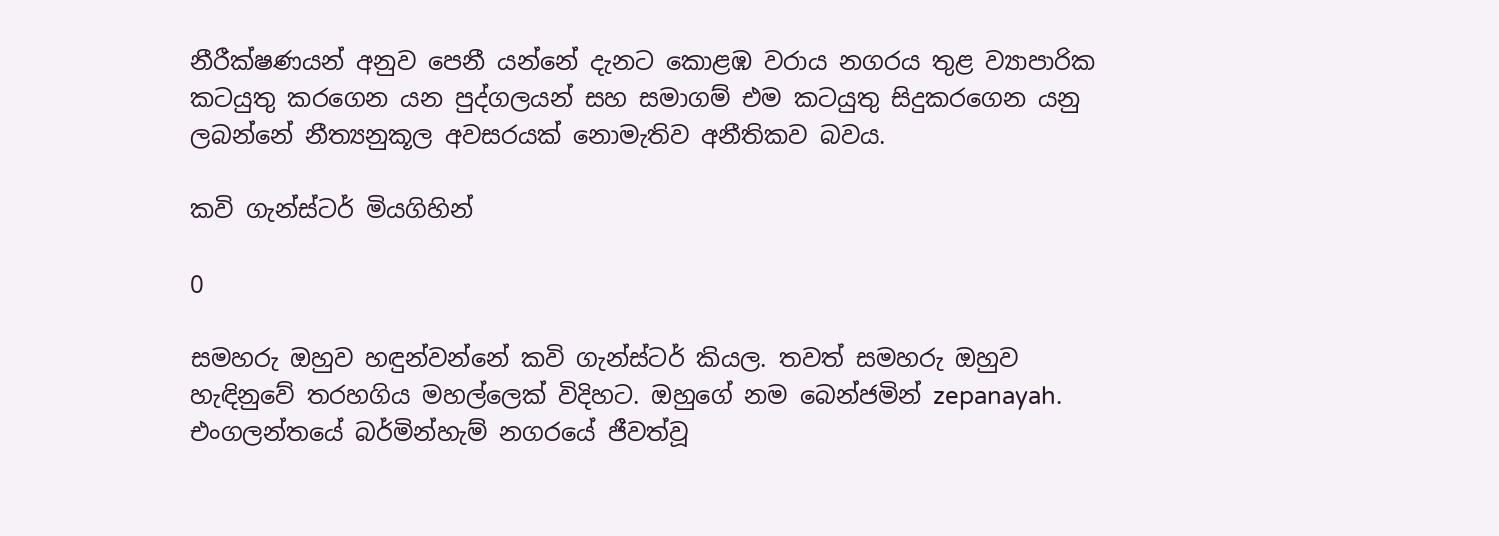නීරීක්ෂණයන් අනුව පෙනී යන්නේ දැනට කොළඹ වරාය නගරය තුළ ව්‍යාපාරික කටයුතු කරගෙන යන පුද්ගලයන් සහ සමාගම් එම කටයුතු සිදුකරගෙන යනු ලබන්නේ නීත්‍යනුකූල අවසරයක් නොමැතිව අනීතිකව බවය.

කවි ගැන්ස්ටර් මියගිහින්

0

සමහරු ඔහුව හඳුන්වන්නේ කවි ගැන්ස්ටර් කියල. තවත් සමහරු ඔහුව හැඳිනුවේ තරහගිය මහල්ලෙක් විදිහට. ඔහුගේ නම බෙන්ජමින් zepanayah. එංගලන්තයේ බර්මින්හැම් නගරයේ ජීවත්වූ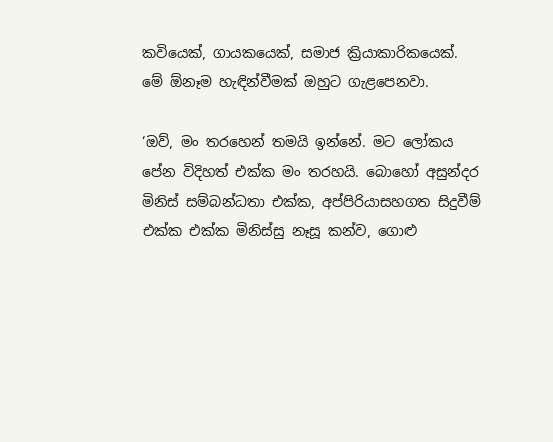කවියෙක්, ගායකයෙක්, සමාජ ක්‍රියාකාරිකයෙක්. මේ ඕනෑම හැඳින්වීමක් ඔහුට ගැළපෙනවා.

‘ඔව්, මං තරහෙන් තමයි ඉන්නේ. මට ලෝකය පේන විදිහත් එක්ක මං තරහයි. බොහෝ අසුන්දර මිනිස් සම්බන්ධතා එක්ක, අප්පිරියාසහගත සිදුවීම් එක්ක එක්ක මිනිස්සු නෑසූ කන්ව, ගොළු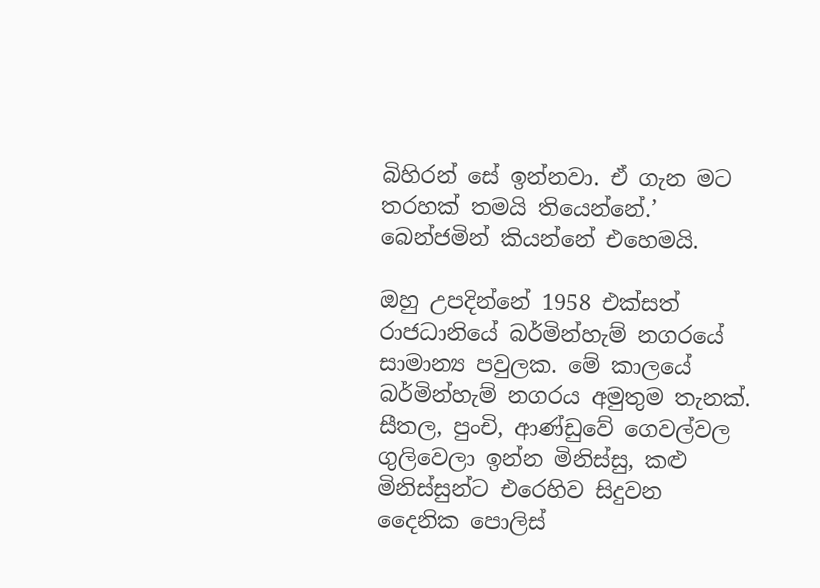බිහිරන් සේ ඉන්නවා. ඒ ගැන මට තරහක් තමයි තියෙන්නේ.’ බෙන්ජමින් කියන්නේ එහෙමයි.

ඔහු උපදින්නේ 1958 එක්සත් රාජධානියේ බර්මින්හැම් නගරයේ සාමාන්‍ය පවුලක. මේ කාලයේ බර්මින්හැම් නගරය අමුතුම තැනක්. සීතල, පුංචි, ආණ්ඩුවේ ගෙවල්වල ගුලිවෙලා ඉන්න මිනිස්සු, කළු මිනිස්සුන්ට එරෙහිව සිදුවන දෛනික පොලිස්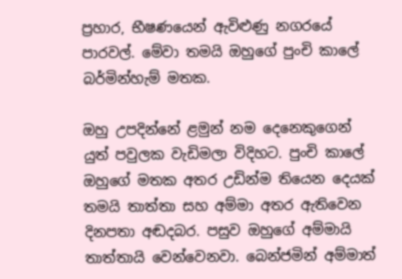ප්‍රහාර, භීෂණයෙන් ඇවිළුණු නගරයේ පාරවල්. මේවා තමයි ඔහුගේ පුංචි කාලේ බර්මින්හැම් මතක.

ඔහු උපදින්නේ ළමුන් නම දෙනෙකුගෙන් යුත් පවුලක වැඩිමලා විදිහට. පුංචි කාලේ ඔහුගේ මතක අතර උඩින්ම තියෙන දෙයක් තමයි තාත්තා සහ අම්මා අතර ඇතිවෙන දිනපතා අඬදබර. පසුව ඔහුගේ අම්මායි තාත්තායි වෙන්වෙනවා. බෙන්ජමින් අම්මාත්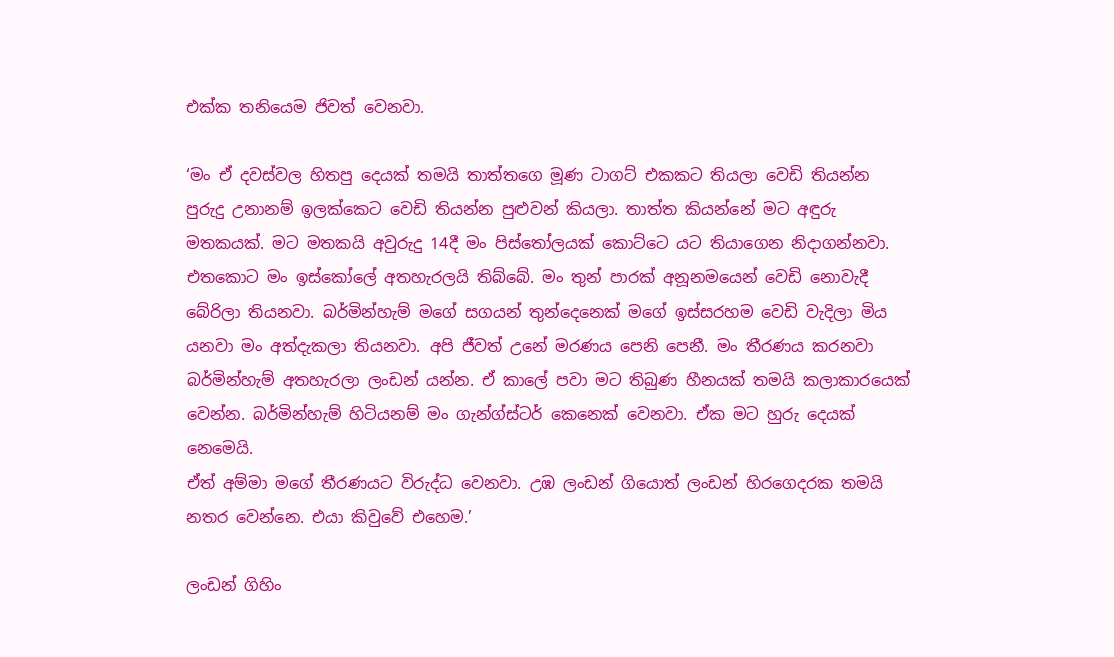එක්ක තනියෙම ජිවත් වෙනවා.

‘මං ඒ දවස්වල හිතපු දෙයක් තමයි තාත්තගෙ මූණ ටාගට් එකකට තියලා වෙඩි තියන්න පුරුදු උනානම් ඉලක්කෙට වෙඩි තියන්න පුළුවන් කියලා. තාත්ත කියන්නේ මට අඳුරු මතකයක්. මට මතකයි අවුරුදු 14දී මං පිස්තෝලයක් කොට්ටෙ යට තියාගෙන නිදාගන්නවා. එතකොට මං ඉස්කෝලේ අතහැරලයි තිබ්බේ. මං තුන් පාරක් අනූනමයෙන් වෙඩි නොවැදී බේරිලා තියනවා. බර්මින්හැම් මගේ සගයන් තුන්දෙනෙක් මගේ ඉස්සරහම වෙඩි වැදිලා මිය යනවා මං අත්දැකලා තියනවා. අපි ජීවත් උනේ මරණය පෙනි පෙනී. මං තීරණය කරනවා බර්මින්හැම් අතහැරලා ලංඩන් යන්න. ඒ කාලේ පවා මට තිබුණ හීනයක් තමයි කලාකාරයෙක් වෙන්න. බර්මින්හැම් හිටියනම් මං ගැන්ග්ස්ටර් කෙනෙක් වෙනවා. ඒක මට හුරු දෙයක් නෙමෙයි.
ඒත් අම්මා මගේ තීරණයට විරුද්ධ වෙනවා. උඹ ලංඩන් ගියොත් ලංඩන් හිරගෙදරක තමයි නතර වෙන්නෙ. එයා කිවුවේ එහෙම.’

ලංඩන් ගිහිං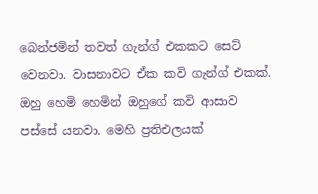බෙන්ජමින් තවත් ගැන්ග් එකකට සෙට් වෙනවා. වාසනාවට ඒක කවි ගැන්ග් එකක්. ඔහු හෙමි හෙමින් ඔහුගේ කවි ආසාව පස්සේ යනවා. මෙහි ප්‍රතිඑලයක්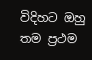විදිහට ඔහු තම ප්‍රථම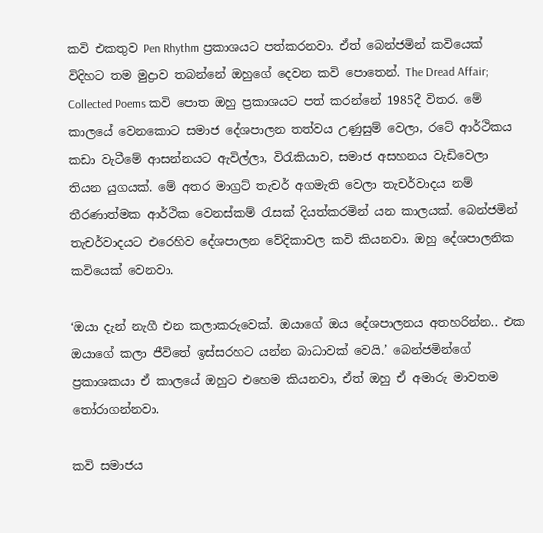කවි එකතුව Pen Rhythm ප්‍රකාශයට පත්කරනවා. ඒත් බෙන්ජමින් කවියෙක් විදිහට තම මුද්‍රාව තබන්නේ ඔහුගේ දෙවන කවි පොතෙන්. The Dread Affair; Collected Poems කවි පොත ඔහු ප්‍රකාශයට පත් කරන්නේ 1985දී විතර. මේ කාලයේ වෙනකොට සමාජ දේශපාලන තත්වය උණුසුම් වෙලා, රටේ ආර්ථිකය කඩා වැටීමේ ආසන්නයට ඇවිල්ලා, විරැකියාව, සමාජ අසහනය වැඩිවෙලා තියන යුගයක්. මේ අතර මාග්‍රට් තැචර් අගමැති වෙලා තැචර්වාදය නම් තීරණාත්මක ආර්ථික වෙනස්කම් රැසක් දියත්කරමින් යන කාලයක්. බෙන්ජමින් තැචර්වාදයට එරෙහිව දේශපාලන වේදිකාවල කවි කියනවා. ඔහු දේශපාලනික කවියෙක් වෙනවා.

‘ඔයා දැන් නැගී එන කලාකරුවෙක්. ඔයාගේ ඔය දේශපාලනය අතහරින්න.. එක ඔයාගේ කලා ජීවිතේ ඉස්සරහට යන්න බාධාවක් වෙයි.’ බෙන්ජමින්ගේ ප්‍රකාශකයා ඒ කාලයේ ඔහුට එහෙම කියනවා, ඒත් ඔහු ඒ අමාරු මාවතම තෝරාගන්නවා.

කවි සමාජය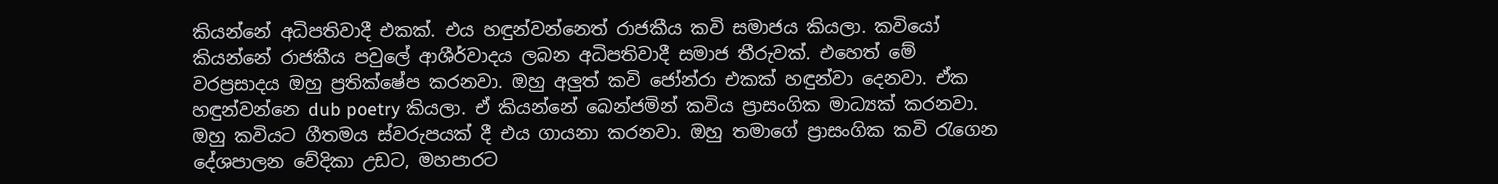කියන්නේ අධිපතිවාදී එකක්. එය හඳුන්වන්නෙත් රාජකීය කවි සමාජය කියලා. කවියෝ කියන්නේ රාජකීය පවුලේ ආශීර්වාදය ලබන අධිපතිවාදී සමාජ තීරුවක්. එහෙත් මේ වරප්‍රසාදය ඔහු ප්‍රතික්ෂේප කරනවා. ඔහු අලුත් කවි ජෝන්රා එකක් හඳුන්වා දෙනවා. ඒක හඳුන්වන්නෙ dub poetry කියලා. ඒ කියන්නේ බෙන්ජමින් කවිය ප්‍රාසංගික මාධ්‍යක් කරනවා. ඔහු කවියට ගීතමය ස්වරුපයක් දී එය ගායනා කරනවා. ඔහු තමාගේ ප්‍රාසංගික කවි රැගෙන දේශපාලන වේදිකා උඩට, මහපාරට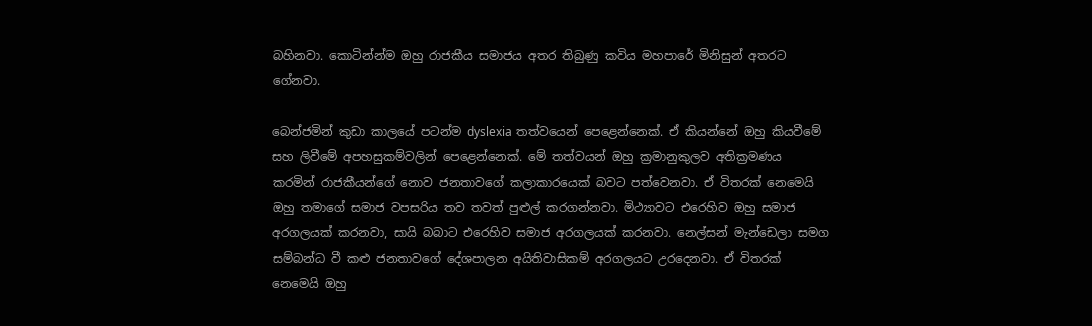බහිනවා. කොටින්න්ම ඔහු රාජකීය සමාජය අතර තිබුණු කවිය මහපාරේ මිනිසුන් අතරට ගේනවා.

බෙන්ජමින් කුඩා කාලයේ පටන්ම dyslexia තත්වයෙන් පෙළෙන්නෙක්. ඒ කියන්නේ ඔහු කියවීමේ සහ ලිවීමේ අපහසුකම්වලින් පෙළෙන්නෙක්. මේ තත්වයන් ඔහු ක්‍රමානුකුලව අතික්‍රමණය කරමින් රාජකීයන්ගේ නොව ජනතාවගේ කලාකාරයෙක් බවට පත්වෙනවා. ඒ විතරක් නෙමෙයි ඔහු තමාගේ සමාජ වපසරිය තව තවත් පුළුල් කරගන්නවා. මිථ්‍යාවට එරෙහිව ඔහු සමාජ අරගලයක් කරනවා, සායි බබාට එරෙහිව සමාජ අරගලයක් කරනවා. නෙල්සන් මැන්ඩෙලා සමග සම්බන්ධ වී කළු ජනතාවගේ දේශපාලන අයිතිවාසිකම් අරගලයට උරදෙනවා. ඒ විතරක් නෙමෙයි ඔහු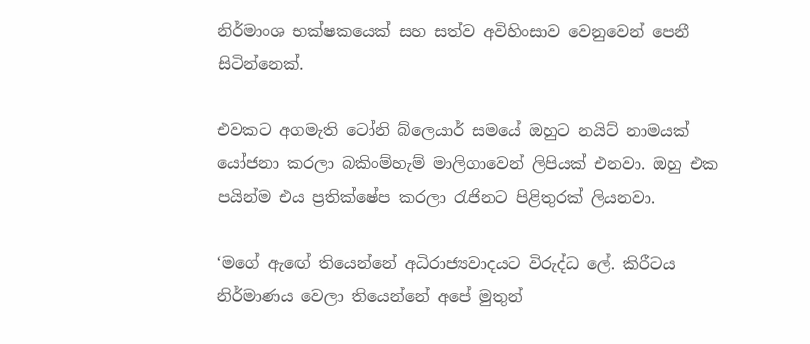නිර්මාංශ භක්ෂකයෙක් සහ සත්ව අවිහිංසාව වෙනුවෙන් පෙනී සිටින්නෙක්.

එවකට අගමැති ටෝනි බ්ලෙයාර් සමයේ ඔහුට නයිට් නාමයක් යෝජනා කරලා බකිංම්හැම් මාලිගාවෙන් ලිපියක් එනවා. ඔහු එක පයින්ම එය ප්‍රතික්ෂේප කරලා රැජිනට පිළිතුරක් ලියනවා.

‘මගේ ඇඟේ තියෙන්නේ අධිරාජ්‍යවාදයට විරුද්ධ ලේ. කිරීටය නිර්මාණය වෙලා තියෙන්නේ අපේ මුතුන්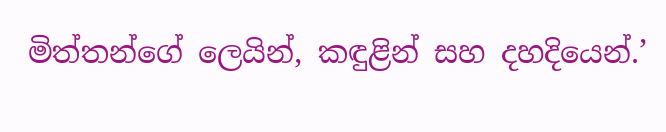මිත්තන්ගේ ලෙයින්, කඳුළින් සහ දහදියෙන්.’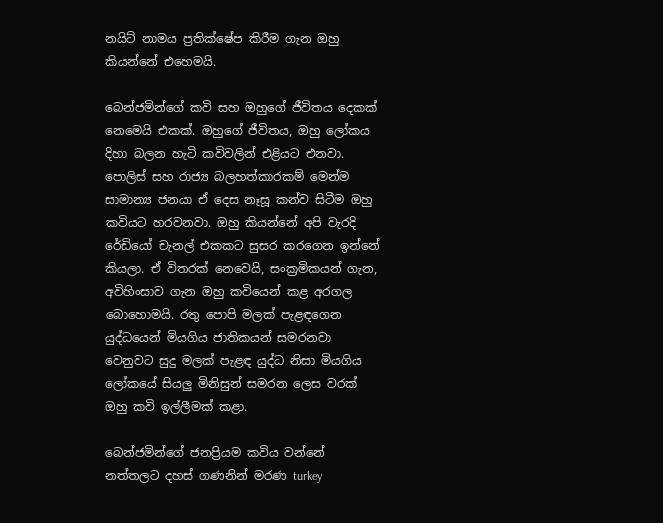නයිට් නාමය ප්‍රතික්ෂේප කිරීම ගැන ඔහු කියන්නේ එහෙමයි.

බෙන්ජමින්ගේ කවි සහ ඔහුගේ ජීවිතය දෙකක් නෙමෙයි එකක්. ඔහුගේ ජීවිතය, ඔහු ලෝකය දිහා බලන හැටි කවිවලින් එළියට එනවා. පොලිස් සහ රාජ්‍ය බලහත්කාරකම් මෙන්ම සාමාන්‍ය ජනයා ඒ දෙස නෑසූ කන්ව සිටීම ඔහු කවියට හරවනවා. ඔහු කියන්නේ අපි වැරදි රේඩියෝ චැනල් එකකට සුසර කරගෙන ඉන්නේ කියලා. ඒ විතරක් නෙවෙයි, සංක්‍රමිකයන් ගැන, අවිහිංසාව ගැන ඔහු කවියෙන් කළ අරගල බොහොමයි. රතු පොපි මලක් පැළඳගෙන යුද්ධයෙන් මියගිය ජාතිකයන් සමරනවා වෙනුවට සුදු මලක් පැළඳ යුද්ධ නිසා මියගිය ලෝකයේ සියලු මිනිසුන් සමරන ලෙස වරක් ඔහු කවි ඉල්ලීමක් කළා.

බෙන්ජමින්ගේ ජනප්‍රියම කවිය වන්නේ නත්තලට දහස් ගණනින් මරණ turkey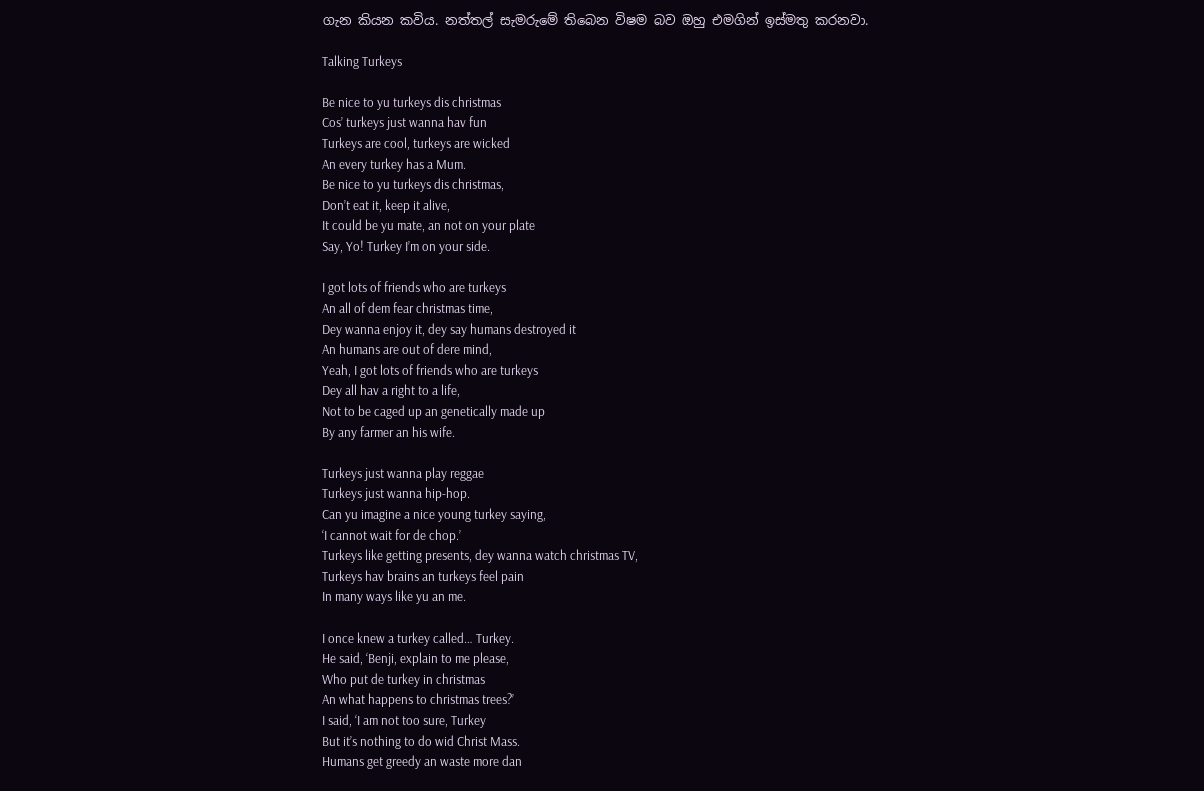ගැන කියන කවිය. නත්තල් සැමරුමේ තිබෙන විෂම බව ඔහු එමගින් ඉස්මතු කරනවා.

Talking Turkeys

Be nice to yu turkeys dis christmas
Cos’ turkeys just wanna hav fun
Turkeys are cool, turkeys are wicked
An every turkey has a Mum.
Be nice to yu turkeys dis christmas,
Don’t eat it, keep it alive,
It could be yu mate, an not on your plate
Say, Yo! Turkey I’m on your side.

I got lots of friends who are turkeys
An all of dem fear christmas time,
Dey wanna enjoy it, dey say humans destroyed it
An humans are out of dere mind,
Yeah, I got lots of friends who are turkeys
Dey all hav a right to a life,
Not to be caged up an genetically made up
By any farmer an his wife.

Turkeys just wanna play reggae
Turkeys just wanna hip-hop.
Can yu imagine a nice young turkey saying,
‘I cannot wait for de chop.’
Turkeys like getting presents, dey wanna watch christmas TV,
Turkeys hav brains an turkeys feel pain
In many ways like yu an me.

I once knew a turkey called… Turkey.
He said, ‘Benji, explain to me please,
Who put de turkey in christmas
An what happens to christmas trees?’
I said, ‘I am not too sure, Turkey
But it’s nothing to do wid Christ Mass.
Humans get greedy an waste more dan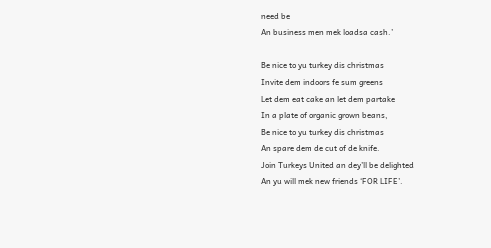need be
An business men mek loadsa cash.’

Be nice to yu turkey dis christmas
Invite dem indoors fe sum greens
Let dem eat cake an let dem partake
In a plate of organic grown beans,
Be nice to yu turkey dis christmas
An spare dem de cut of de knife.
Join Turkeys United an dey’ll be delighted
An yu will mek new friends ‘FOR LIFE’.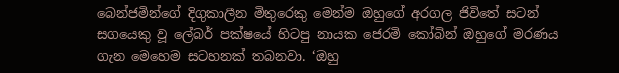බෙන්ජමින්ගේ දිගුකාලීන මිතුරෙකු මෙන්ම ඔහුගේ අරගල ජිවිතේ සටන් සගයෙකු වූ ලේබර් පක්ෂයේ හිටපු නායක ජෙරමි කෝබින් ඔහුගේ මරණය ගැන මෙහෙම සටහනක් තබනවා. ‘ඔහු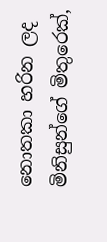නොතකා හරින ලද මිනිසුන්ගේ මිතුරෙක්,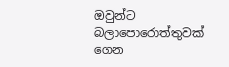ඔවුන්ට බලාපොරොත්තුවක් ගෙන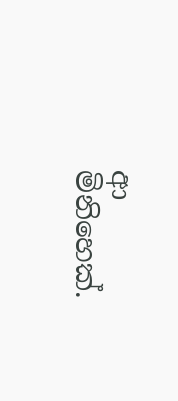ආ මිනිහෙක්.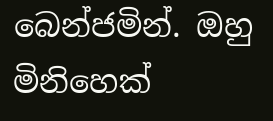බෙන්ජමින්. ඔහු මිනිහෙක්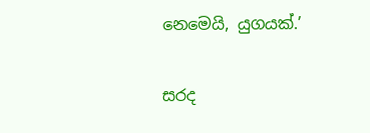නෙමෙයි, යුගයක්.’

සරද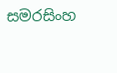සමරසිංහ